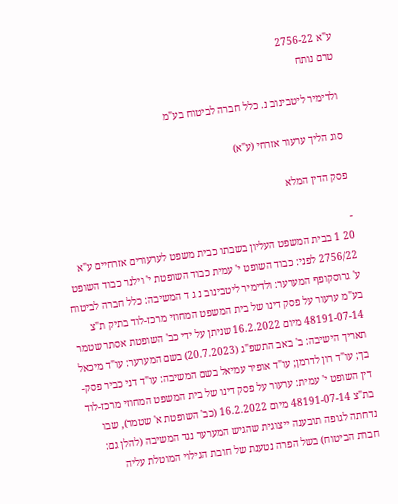ע"א 2756-22
טרם נותח

ולדימיר ליטבינוב נ. כלל חברה לביטוח בע"מ

סוג הליך ערעור אזרחי (ע"א)

פסק הדין המלא

-
20 1 בבית המשפט העליון בשבתו כבית משפט לערעורים אזרחיים ע"א 2756/22 לפני: כבוד השופט י' עמית כבוד השופטת י' וילנר כבוד השופט ע' גרוסקופף המערער: ולדימיר ליטבינוב נ ג ד המשיבה: כלל חברה לביטוח בע"מ ערעור על פסק דינו של בית המשפט המחוזי מרכז-לוד בתיק ת"צ 48191-07-14 מיום 16.2.2022 שניתן על ידי כב' השופטת אסתר שטמר תאריך הישיבה: ב' באב התשפ"ג (20.7.2023) בשם המערער: עו"ד מיכאל בך; עו"ד רון לדרמן; עו"ד אופיר עמיאל בשם המשיבה: עו"ד דני כביר פסק-דין השופט י' עמית: ערעור על פסק דינו של בית המשפט המחוזי מרכז-לוד בת"צ 48191-07-14 מיום 16.2.2022 (כב' השופטת א' שטמר), שבו נדחתה לגופה תובענה ייצוגית שהגיש המערער נגד המשיבה (להלן גם: חברת הביטוח) בשל הפרה נטענת של חובת הגילוי המוטלת עליה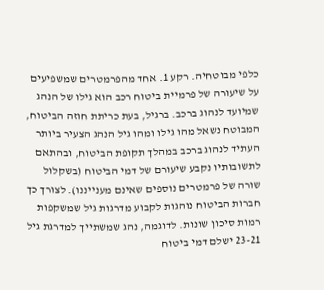כלפי מבוטחיה. רקע 1. אחד מהפרמטרים שמשפיעים על שיעורה של פרמיית ביטוח רכב הוא גילו של הנהג שמיועד לנהוג ברכב. ברגיל, בעת כריתת חוזה הביטוח, המבוטח נשאל מהו גילו ומהו גיל הנהג הצעיר ביותר העתיד לנהוג ברכב במהלך תקופת הביטוח, ובהתאם לתשובותיו נקבע שיעורם של דמי הביטוח (בשקלול שורה של פרמטרים נוספים שאינם מענייננו). לצורך כך חברות הביטוח נוהגות לקבוע מדרגות גיל שמשקפות רמות סיכון שונות. לדוגמה, נהג שמשתייך למדרגת גיל 23-21 ישלם דמי ביטוח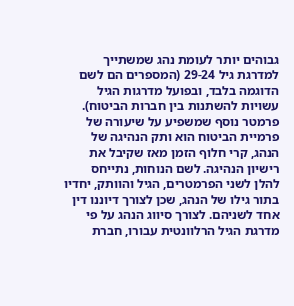גבוהים יותר לעומת נהג שמשתייך למדרגת גיל 29-24 (המספרים הם לשם הדוגמה בלבד, ובפועל מדרגות הגיל עשויות להשתנות בין חברות הביטוח). פרמטר נוסף שמשפיע על שיעורה של פרמיית הביטוח הוא ותק הנהיגה של הנהג, קרי חלוף הזמן מאז שקיבל את רישיון הנהיגה. לשם הנוחות, נתייחס להלן לשני הפרמטרים, הגיל והוותק, יחדיו בתור גילו של הנהג, שכן לצורך דיוננו דין אחד לשניהם. לצורך סיווג הנהג על פי מדרגת הגיל הרלוונטית עבורו, חברת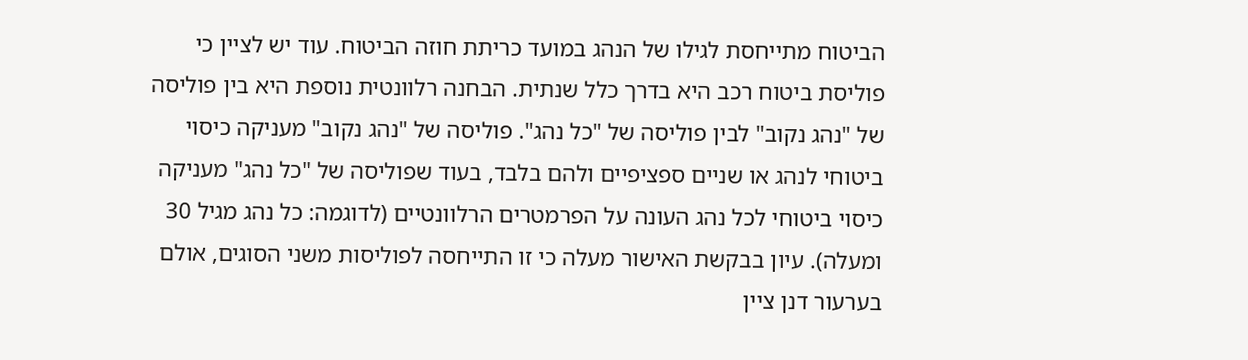הביטוח מתייחסת לגילו של הנהג במועד כריתת חוזה הביטוח. עוד יש לציין כי פוליסת ביטוח רכב היא בדרך כלל שנתית. הבחנה רלוונטית נוספת היא בין פוליסה של "נהג נקוב" לבין פוליסה של "כל נהג". פוליסה של "נהג נקוב" מעניקה כיסוי ביטוחי לנהג או שניים ספציפיים ולהם בלבד, בעוד שפוליסה של "כל נהג" מעניקה כיסוי ביטוחי לכל נהג העונה על הפרמטרים הרלוונטיים (לדוגמה: כל נהג מגיל 30 ומעלה). עיון בבקשת האישור מעלה כי זו התייחסה לפוליסות משני הסוגים, אולם בערעור דנן ציין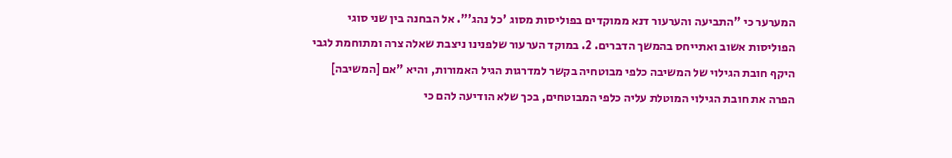המערער כי "התביעה והערעור דנא ממוקדים בפוליסות מסוג 'כל נהג'". אל הבחנה בין שני סוגי הפוליסות אשוב ואתייחס בהמשך הדברים. 2. במוקד הערעור שלפנינו ניצבת שאלה צרה ומתוחמת לגבי היקף חובת הגילוי של המשיבה כלפי מבוטחיה בקשר למדרגות הגיל האמורות, והיא "אם [המשיבה] הפרה את חובת הגילוי המוטלת עליה כלפי המבוטחים, בכך שלא הודיעה להם כי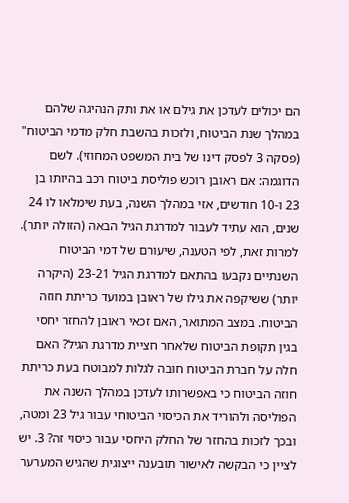הם יכולים לעדכן את גילם או את ותק הנהיגה שלהם במהלך שנת הביטוח, ולזכות בהשבת חלק מדמי הביטוח" (פסקה 3 לפסק דינו של בית המשפט המחוזי). לשם הדוגמה: אם ראובן רוכש פוליסת ביטוח רכב בהיותו בן 23 ו-10 חודשים, אזי במהלך השנה, בעת שימלאו לו 24 שנים, הוא עתיד לעבור למדרגת הגיל הבאה (הזולה יותר). למרות זאת, לפי הטענה, שיעורם של דמי הביטוח השנתיים נקבעו בהתאם למדרגת הגיל 23-21 (היקרה יותר) ששיקפה את גילו של ראובן במועד כריתת חוזה הביטוח. במצב המתואר, האם זכאי ראובן להחזר יחסי בגין תקופת הביטוח שלאחר חציית מדרגת הגיל? האם חלה על חברת הביטוח חובה לגלות למבוטח בעת כריתת חוזה הביטוח כי באפשרותו לעדכן במהלך השנה את הפוליסה ולהוריד את הכיסוי הביטוחי עבור גיל 23 ומטה, ובכך לזכות בהחזר של החלק היחסי עבור כיסוי זה? 3. יש לציין כי הבקשה לאישור תובענה ייצוגית שהגיש המערער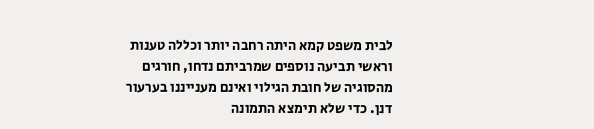לבית משפט קמא היתה רחבה יותר וכללה טענות וראשי תביעה נוספים שמרביתם נדחו, חורגים מהסוגיה של חובת הגילוי ואינם מענייננו בערעור דנן. כדי שלא תימצא התמונה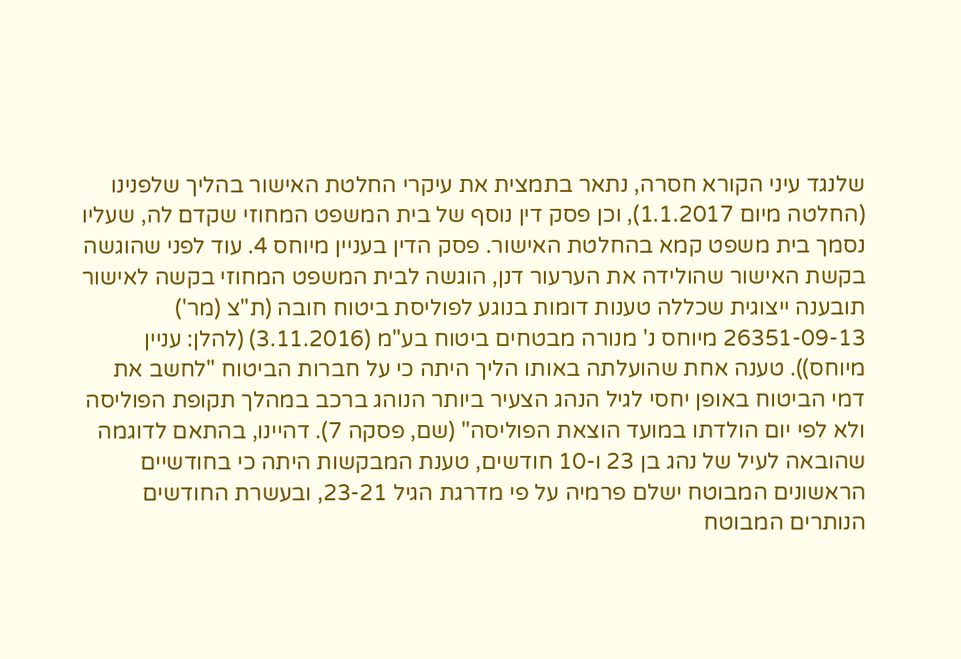שלנגד עיני הקורא חסרה, נתאר בתמצית את עיקרי החלטת האישור בהליך שלפנינו (החלטה מיום 1.1.2017), וכן פסק דין נוסף של בית המשפט המחוזי שקדם לה, שעליו נסמך בית משפט קמא בהחלטת האישור. פסק הדין בעניין מיוחס 4. עוד לפני שהוגשה בקשת האישור שהולידה את הערעור דנן, הוגשה לבית המשפט המחוזי בקשה לאישור תובענה ייצוגית שכללה טענות דומות בנוגע לפוליסת ביטוח חובה (ת"צ (מר') 26351-09-13 מיוחס נ' מנורה מבטחים ביטוח בע"מ (3.11.2016) (להלן: עניין מיוחס)). טענה אחת שהועלתה באותו הליך היתה כי על חברות הביטוח "לחשב את דמי הביטוח באופן יחסי לגיל הנהג הצעיר ביותר הנוהג ברכב במהלך תקופת הפוליסה ולא לפי יום הולדתו במועד הוצאת הפוליסה" (שם, פסקה 7). דהיינו, בהתאם לדוגמה שהובאה לעיל של נהג בן 23 ו-10 חודשים, טענת המבקשות היתה כי בחודשיים הראשונים המבוטח ישלם פרמיה על פי מדרגת הגיל 23-21, ובעשרת החודשים הנותרים המבוטח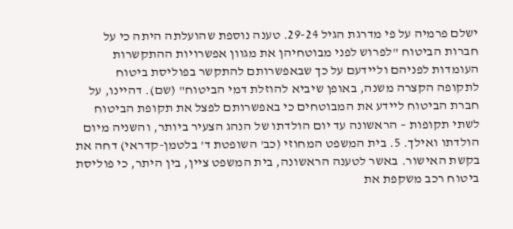ישלם פרמיה על פי מדרגת הגיל 29-24. טענה נוספת שהועלתה היתה כי על חברות הביטוח "לפרוש לפני מבוטחיהן את מגוון אפשרויות ההתקשרות העומדות לפניהם וליידעם על כך שבאפשרותם להתקשר בפוליסת ביטוח לתקופה הקצרה משנה, באופן שיביא להוזלת דמי הביטוח" (שם). דהיינו, על חברת הביטוח ליידע את המבוטחים כי באפשרותם לפצל את תקופת הביטוח לשתי תקופות – הראשונה עד יום הולדתו של הנהג הצעיר ביותר, והשניה מיום הולדתו ואילך. 5. בית המשפט המחוזי (כב' השופטת ד' בלטמן-קדראי) דחה את בקשת האישור. באשר לטענה הראשונה, בית המשפט ציין, בין היתר, כי פוליסת ביטוח רכב משקפת את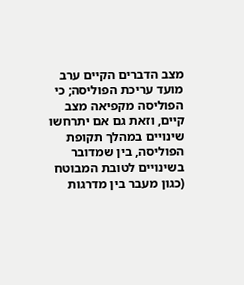מצב הדברים הקיים ערב מועד עריכת הפוליסה; כי הפוליסה מקפיאה מצב קיים, וזאת גם אם יתרחשו שינויים במהלך תקופת הפוליסה, בין שמדובר בשינויים לטובת המבוטח (כגון מעבר בין מדרגות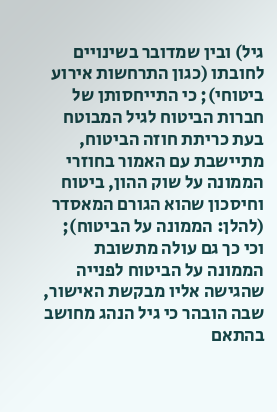גיל) ובין שמדובר בשינויים לחובתו (כגון התרחשות אירוע ביטוחי); כי התייחסותן של חברות הביטוח לגיל המבוטח בעת כריתת חוזה הביטוח, מתיישבת עם האמור בחוזרי הממונה על שוק ההון, ביטוח וחיסכון שהוא הגורם המאסדר (להלן: הממונה על הביטוח); וכי כך גם עולה מתשובת הממונה על הביטוח לפנייה שהגישה אליו מבקשת האישור, שבה הובהר כי גיל הנהג מחושב בהתאם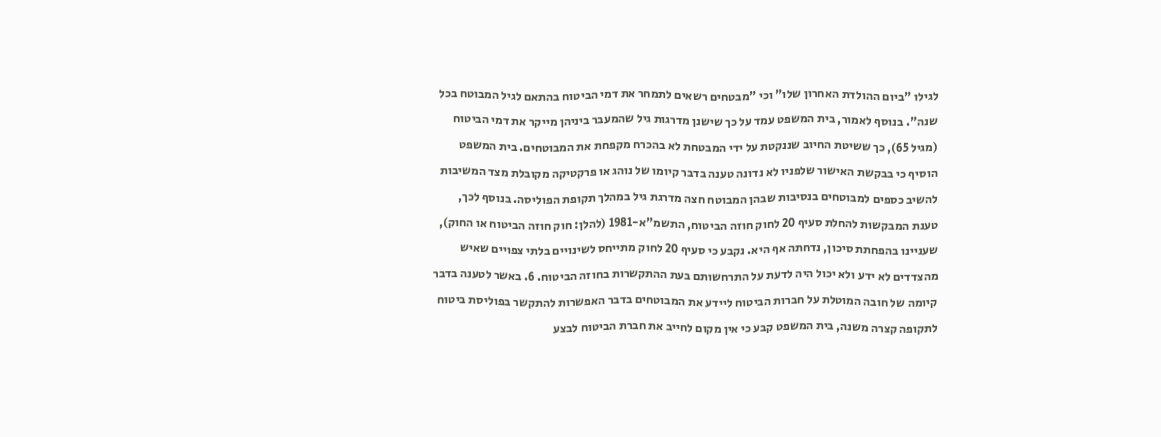לגילו "ביום ההולדת האחרון שלו" וכי "מבטחים רשאים לתמחר את דמי הביטוח בהתאם לגיל המבוטח בכל שנה". בנוסף לאמור, בית המשפט עמד על כך שישנן מדרגות גיל שהמעבר ביניהן מייקר את דמי הביטוח (מגיל 65), כך ששיטת החיוב שננקטת על ידי המבטחת לא בהכרח מקפחת את המבוטחים. בית המשפט הוסיף כי בבקשת האישור שלפניו לא נדונה טענה בדבר קיומו של נוהג או פרקטיקה מקובלת מצד המשיבות להשיב כספים למבוטחים בנסיבות שבהן המבוטח חצה מדרגת גיל במהלך תקופת הפוליסה. בנוסף לכך, טענת המבקשות להחלת סעיף 20 לחוק חוזה הביטוח, התשמ"א-1981 (להלן: חוק חוזה הביטוח או החוק), שעניינו בהפחתת סיכון, נדחתה אף היא. נקבע כי סעיף 20 לחוק מתייחס לשינויים בלתי צפויים שאיש מהצדדים לא ידע ולא יכול היה לדעת על התרחשותם בעת ההתקשרות בחוזה הביטוח. 6. באשר לטענה בדבר קיומה של חובה המוטלת על חברות הביטוח ליידע את המבוטחים בדבר האפשרות להתקשר בפוליסת ביטוח לתקופה קצרה משנה, בית המשפט קבע כי אין מקום לחייב את חברת הביטוח לבצע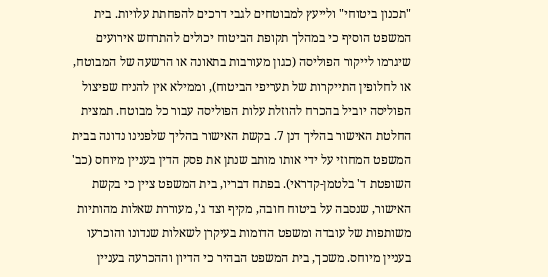"תכנון ביטוחי" ולייעץ למבוטחים לגבי דרכים להפחתת עלויות. בית המשפט הוסיף כי במהלך תקופת הביטוח יכולים להתרחש אירועים שיגרמו לייקור הפוליסה (כגון מעורבות בתאונה או הרשעה של המבוטח, או לחלופין התייקרות של תעריפי הביטוח), וממילא אין להניח שפיצול הפוליסה יוביל בהכרח להוזלת עלות הפוליסה עבור כל מבוטח. תמצית החלטת האישור בהליך דנן 7. בקשת האישור בהליך שלפנינו נדונה בבית המשפט המחוזי על ידי אותו מותב שנתן את פסק הדין בעניין מיוחס (כב' השופטת ד' בלטמן-קדראי). בפתח דבריו, בית המשפט ציין כי בקשת האישור, שנסבה על ביטוח חובה, מקיף וצד ג', מעוררת שאלות מהותיות משותפות של עובדה ומשפט הדומות בעיקרן לשאלות שנדונו והוכרעו בעניין מיוחס. משכך, בית המשפט הבהיר כי הדיון וההכרעה בעניין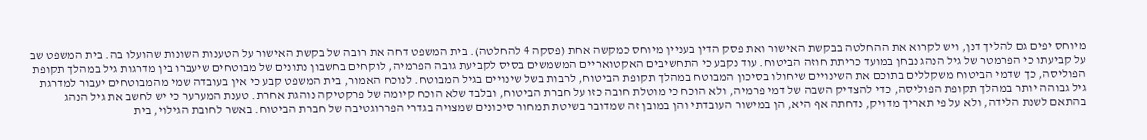מיוחס יפים גם להליך דנן, ויש לקרוא את ההחלטה בבקשת האישור ואת פסק הדין בעניין מיוחס כמקשה אחת (פסקה 4 להחלטה). בית המשפט דחה את רובה של בקשת האישור על הטענות השונות שהועלו בה. בית המשפט שב על קביעתו כי הפרמטר של גיל הנהג נבחן במועד כריתת חוזה הביטוח. עוד נקבע כי התחשיבים האקטואריים המשמשים בסיס לקביעת גובה הפרמיה, לוקחים בחשבון נתונים של מבוטחים שיעברו בין מדרגות גיל במהלך תקופת הפוליסה, כך שדמי הביטוח משקללים בתוכם את השינויים שיחולו בסיכון המבוטח במהלך תקופת הביטוח, לרבות בשל שינויים בגיל המבוטח. לנוכח האמור, בית המשפט קבע כי אין בעובדה שמי מהמבוטחים יעבור למדרגת גיל גבוהה יותר במהלך תקופת הפוליסה, כדי להצדיק השבה של דמי פרמיה, ולא הוכח כי מוטלת חובה כזו על חברת הביטוח, ובלבד שלא הוכח קיומה של פרקטיקה נוהגת אחרת. טענת המערער כי יש לחשב את גיל הנהג בהתאם לשנת הלידה, ולא על פי תאריך מדויק, נדחתה אף היא, הן במישור העובדתי והן במובן זה שמדובר בשיטת תמחור סיכונים שמצויה בגדרי הפררוגטיבה של חברת הביטוח. באשר לחובת הגילוי, בית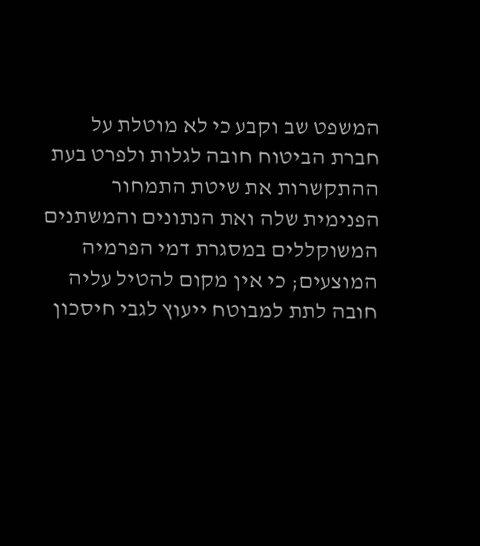המשפט שב וקבע כי לא מוטלת על חברת הביטוח חובה לגלות ולפרט בעת ההתקשרות את שיטת התמחור הפנימית שלה ואת הנתונים והמשתנים המשוקללים במסגרת דמי הפרמיה המוצעים; כי אין מקום להטיל עליה חובה לתת למבוטח ייעוץ לגבי חיסכון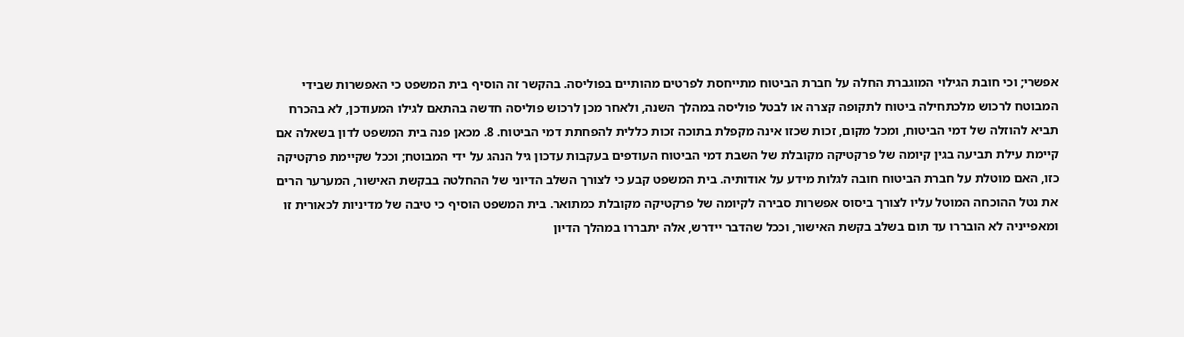אפשרי; וכי חובת הגילוי המוגברת החלה על חברת הביטוח מתייחסת לפרטים מהותיים בפוליסה. בהקשר זה הוסיף בית המשפט כי האפשרות שבידי המבוטח לרכוש מלכתחילה ביטוח לתקופה קצרה או לבטל פוליסה במהלך השנה, ולאחר מכן לרכוש פוליסה חדשה בהתאם לגילו המעודכן, לא בהכרח תביא להוזלה של דמי הביטוח, ומכל מקום, זכות שכזו אינה מקפלת בתוכה זכות כללית להפחתת דמי הביטוח. 8. מכאן פנה בית המשפט לדון בשאלה אם קיימת עילת תביעה בגין קיומה של פרקטיקה מקובלת של השבת דמי הביטוח העודפים בעקבות עדכון גיל הנהג על ידי המבוטח; וככל שקיימת פרקטיקה כזו, האם מוטלת על חברת הביטוח חובה לגלות מידע על אודותיה. בית המשפט קבע כי לצורך השלב הדיוני של ההחלטה בבקשת האישור, המערער הרים את נטל ההוכחה המוטל עליו לצורך ביסוס אפשרות סבירה לקיומה של פרקטיקה מקובלת כמתואר. בית המשפט הוסיף כי טיבה של מדיניות לכאורית זו ומאפייניה לא הובררו עד תום בשלב בקשת האישור, וככל שהדבר יידרש, אלה יתבררו במהלך הדיון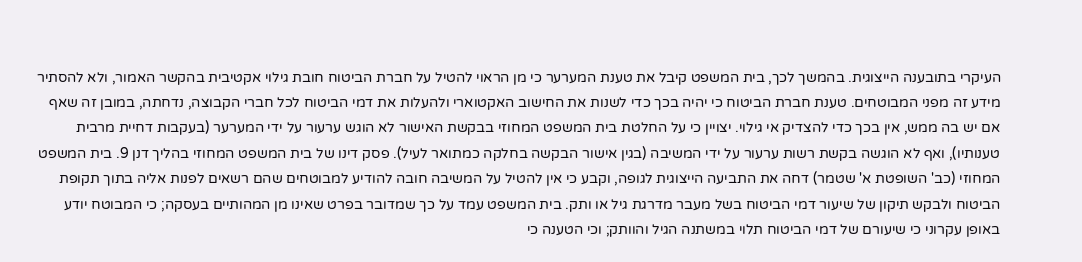העיקרי בתובענה הייצוגית. בהמשך לכך, בית המשפט קיבל את טענת המערער כי מן הראוי להטיל על חברת הביטוח חובת גילוי אקטיבית בהקשר האמור, ולא להסתיר מידע זה מפני המבוטחים. טענת חברת הביטוח כי יהיה בכך כדי לשנות את החישוב האקטוארי ולהעלות את דמי הביטוח לכל חברי הקבוצה, נדחתה, במובן זה שאף אם יש בה ממש, אין בכך כדי להצדיק אי גילוי. יצויין כי על החלטת בית המשפט המחוזי בבקשת האישור לא הוגש ערעור על ידי המערער (בעקבות דחיית מרבית טענותיו), ואף לא הוגשה בקשת רשות ערעור על ידי המשיבה (בגין אישור הבקשה בחלקה כמתואר לעיל). פסק דינו של בית המשפט המחוזי בהליך דנן 9. בית המשפט המחוזי (כב' השופטת א' שטמר) דחה את התביעה הייצוגית לגופה, וקבע כי אין להטיל על המשיבה חובה להודיע למבוטחים שהם רשאים לפנות אליה בתוך תקופת הביטוח ולבקש תיקון של שיעור דמי הביטוח בשל מעבר מדרגת גיל או ותק. בית המשפט עמד על כך שמדובר בפרט שאינו מן המהותיים בעסקה; כי המבוטח יודע באופן עקרוני כי שיעורם של דמי הביטוח תלוי במשתנה הגיל והוותק; וכי הטענה כי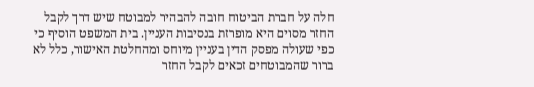חלה על חברת הביטוח חובה להבהיר למבוטח שיש דרך לקבל החזר מסוים היא מופרזת בנסיבות העניין. בית המשפט הוסיף כי כפי שעולה מפסק הדין בעניין מיוחס ומהחלטת האישור, כלל לא ברור שהמבוטחים זכאים לקבל החזר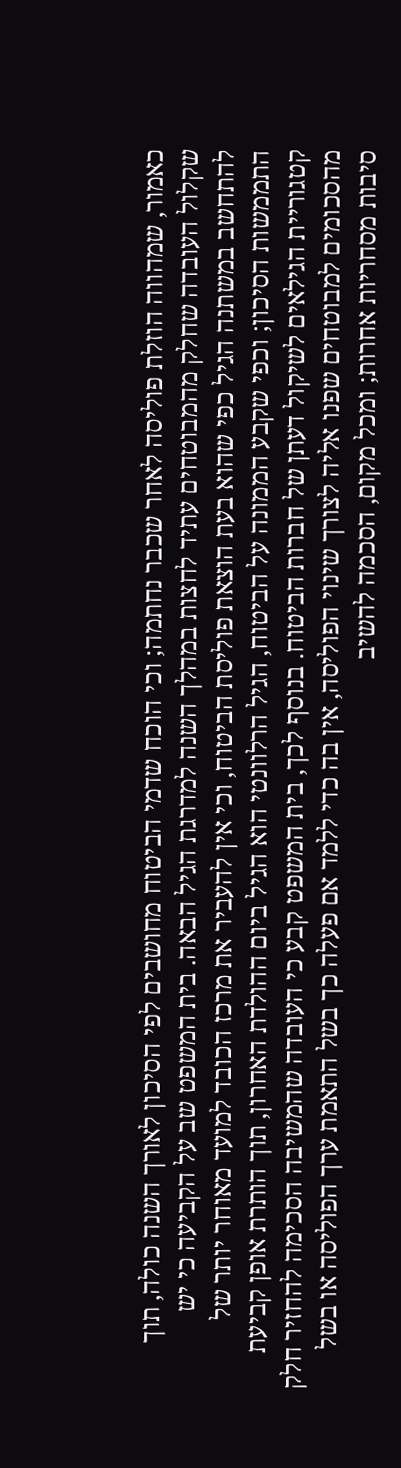כאמור, שמהווה הוזלת פוליסה לאחר שכבר נחתמה; וכי הוכח שדמי הביטוח מחושבים לפי הסיכון לאורך השנה כולה, תוך שקלול העובדה שחלק מהמבוטחים עתיד לחצות במהלך השנה למדרגת הגיל הבאה. בית המשפט שב על הקביעה כי יש להתחשב במשתנה הגיל כפי שהוא בעת הוצאת פוליסת הביטוח, וכי אין להעביר את מרכז הכובד למועד מאוחר יותר של התממשות הסיכון; וכפי שקבע הממונה על הביטוח, הגיל הרלוונטי הוא הגיל ביום ההולדת האחרון, תוך הותרת אופן קביעת קטגוריית הגילאים לשיקול דעתן של חברות הביטוח. בנוסף לכך, בית המשפט קבע כי העובדה שהמשיבה הסכימה להחזיר חלק מהסכומים למבוטחים שפנו אליה לצורך שינוי הפוליסה, אין בה כדי ללמד אם פעלה כך בשל התאמת ערך הפוליסה או בשל סיבות מסחריות אחרות; ומכל מקום, הסכמה להשיב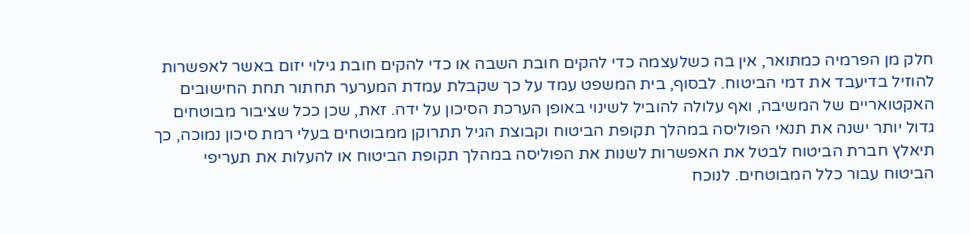חלק מן הפרמיה כמתואר, אין בה כשלעצמה כדי להקים חובת השבה או כדי להקים חובת גילוי יזום באשר לאפשרות להוזיל בדיעבד את דמי הביטוח. לבסוף, בית המשפט עמד על כך שקבלת עמדת המערער תחתור תחת החישובים האקטואריים של המשיבה, ואף עלולה להוביל לשינוי באופן הערכת הסיכון על ידה. זאת, שכן ככל שציבור מבוטחים גדול יותר ישנה את תנאי הפוליסה במהלך תקופת הביטוח וקבוצת הגיל תתרוקן ממבוטחים בעלי רמת סיכון נמוכה, כך תיאלץ חברת הביטוח לבטל את האפשרות לשנות את הפוליסה במהלך תקופת הביטוח או להעלות את תעריפי הביטוח עבור כלל המבוטחים. לנוכח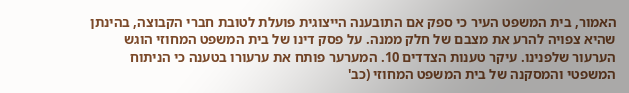האמור, בית המשפט העיר כי ספק אם התובענה הייצוגית פועלת לטובת חברי הקבוצה, בהינתן שהיא צפויה להרע את מצבם של חלק ממנה. על פסק דינו של בית המשפט המחוזי הוגש הערעור שלפנינו. עיקר טענות הצדדים 10. המערער פותח את ערעורו בטענה כי הניתוח המשפטי והמסקנה של בית המשפט המחוזי (כב'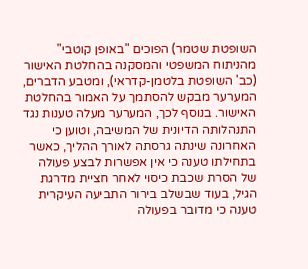השופטת שטמר) הפוכים "באופן קוטבי" מהניתוח המשפטי והמסקנה בהחלטת האישור (כב' השופטת בלטמן-קדראי), ומטבע הדברים, המערער מבקש להסתמך על האמור בהחלטת האישור. בנוסף לכך, המערער מעלה טענות נגד התנהלותה הדיונית של המשיבה, וטוען כי האחרונה שינתה גרסתה לאורך ההליך, כאשר בתחילתו טענה כי אין אפשרות לבצע פעולה של הסרת שכבת כיסוי לאחר חציית מדרגת הגיל, בעוד שבשלב בירור התביעה העיקרית טענה כי מדובר בפעולה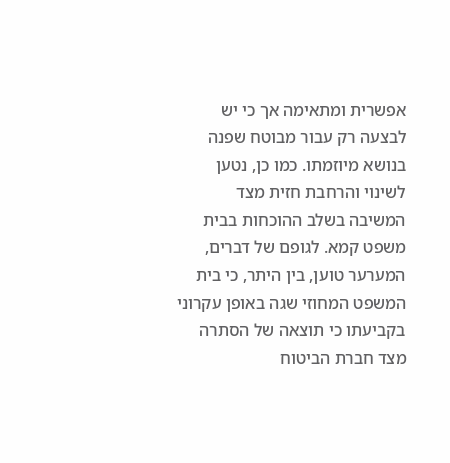אפשרית ומתאימה אך כי יש לבצעה רק עבור מבוטח שפנה בנושא מיוזמתו. כמו כן, נטען לשינוי והרחבת חזית מצד המשיבה בשלב ההוכחות בבית משפט קמא. לגופם של דברים, המערער טוען, בין היתר, כי בית המשפט המחוזי שגה באופן עקרוני בקביעתו כי תוצאה של הסתרה מצד חברת הביטוח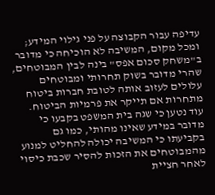עדיפה עבור הקבוצה על פני גילוי המידע; ומכל מקום, המשיבה לא הוכיחה כי מדובר ב"משחק סכום אפס" בינה לבין המבוטחים, שהרי מדובר בשוק תחרותי ומבוטחים עלולים לעזוב אותה לטובת חברות ביטוח מתחרות אם תייקר את פרמיות הביטוח. עוד נטען כי שגה בית המשפט בקבעו כי מדובר במידע שאינו מהותי, כמו גם בקביעתו כי המשיבה יכולה להחליט למנוע מהמבוטחים את הזכות להסיר שכבת כיסוי לאחר חציית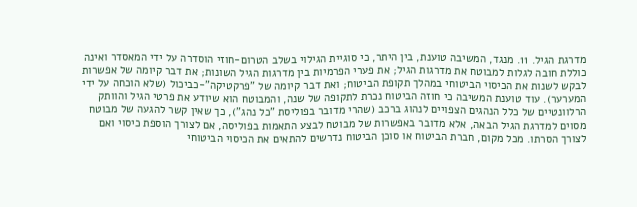מדרגת הגיל. 11. מנגד, המשיבה טוענת, בין היתר, כי סוגיית הגילוי בשלב הטרום-חוזי הוסדרה על ידי המאסדר ואינה כוללת חובה לגלות למבוטח את מדרגות הגיל; את פערי הפרמיות בין מדרגות הגיל השונות; את דבר קיומה של אפשרות לבקש לשנות את הכיסוי הביטוחי במהלך תקופת הביטוח; ואת דבר קיומה של "פרקטיקה"-כביכול (שלא הוכחה על ידי המערער). עוד טוענת המשיבה כי חוזה הביטוח נכרת לתקופה של שנה, והמבוטח הוא שיודע את פרטי הגיל והוותק הרלוונטיים של כלל הנהגים הצפויים לנהוג ברכב (שהרי מדובר בפוליסת "כל נהג"), כך שאין קשר להגעה של מבוטח מסוים למדרגת הגיל הבאה, אלא מדובר באפשרות של מבוטח לבצע התאמות בפוליסה, אם לצורך הוספת כיסוי ואם לצורך הסרתו. מכל מקום, חברת הביטוח או סוכן הביטוח נדרשים להתאים את הכיסוי הביטוחי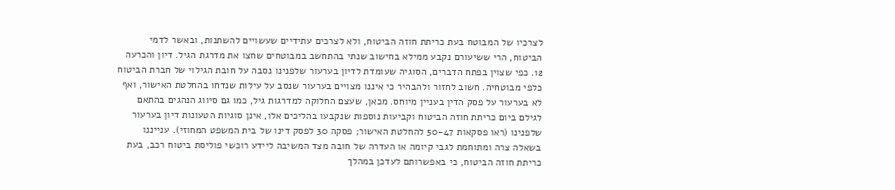לצרכיו של המבוטח בעת כריתת חוזה הביטוח, ולא לצרכים עתידיים שעשויים להשתנות, ובאשר לדמי הביטוח, הרי ששיעורם נקבע ממילא בחישוב שנתי בהתחשב במבוטחים שחצו את מדרגת הגיל. דיון והכרעה 12. כפי שצוין בפתח הדברים, הסוגיה שעומדת לדיון בערעור שלפנינו נסבה על חובת הגילוי של חברת הביטוח כלפי מבוטחיה. חשוב לחזור ולהבהיר כי איננו מצויים בערעור שנסב על עילות שנדחו בהחלטת האישור, ואף לא בערעור על פסק הדין בעניין מיוחס. מכאן, שעצם החלוקה למדרגות גיל, כמו גם סיווג הנהגים בהתאם לגילם ביום כריתת חוזה הביטוח וקביעות נוספות שנקבעו בהליכים אלו, אינן סוגיות הטעונות דיון בערעור שלפנינו (ראו פסקאות 50-47 להחלטת האישור; פסקה 30 לפסק דינו של בית המשפט המחוזי). ענייננו בשאלה צרה ומתוחמת לגבי קיומה או העדרה של חובה מצד המשיבה ליידע רוכשי פוליסת ביטוח רכב, בעת כריתת חוזה הביטוח, כי באפשרותם לעדכן במהלך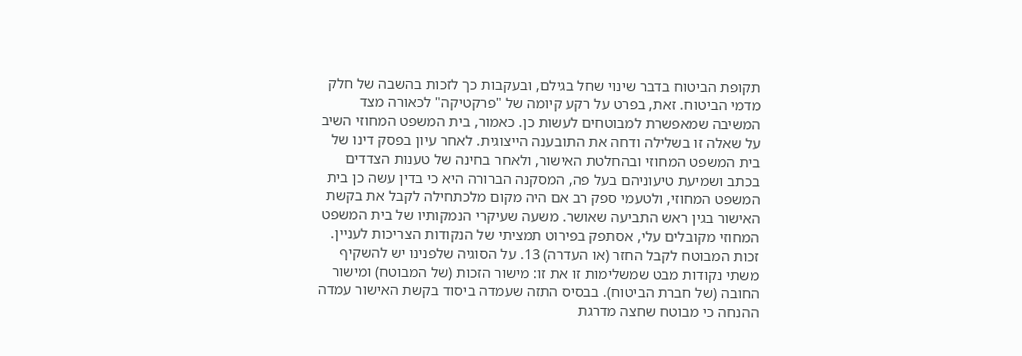תקופת הביטוח בדבר שינוי שחל בגילם, ובעקבות כך לזכות בהשבה של חלק מדמי הביטוח. זאת, בפרט על רקע קיומה של "פרקטיקה" לכאורה מצד המשיבה שמאפשרת למבוטחים לעשות כן. כאמור, בית המשפט המחוזי השיב על שאלה זו בשלילה ודחה את התובענה הייצוגית. לאחר עיון בפסק דינו של בית המשפט המחוזי ובהחלטת האישור, ולאחר בחינה של טענות הצדדים בכתב ושמיעת טיעוניהם בעל פה, המסקנה הברורה היא כי בדין עשה כן בית המשפט המחוזי, ולטעמי ספק רב אם היה מקום מלכתחילה לקבל את בקשת האישור בגין ראש התביעה שאושר. משעה שעיקרי הנמקותיו של בית המשפט המחוזי מקובלים עלי, אסתפק בפירוט תמציתי של הנקודות הצריכות לעניין. זכות המבוטח לקבל החזר (או העדרה) 13. על הסוגיה שלפנינו יש להשקיף משתי נקודות מבט שמשלימות זו את זו: מישור הזכות (של המבוטח) ומישור החובה (של חברת הביטוח). בבסיס התזה שעמדה ביסוד בקשת האישור עמדה ההנחה כי מבוטח שחצה מדרגת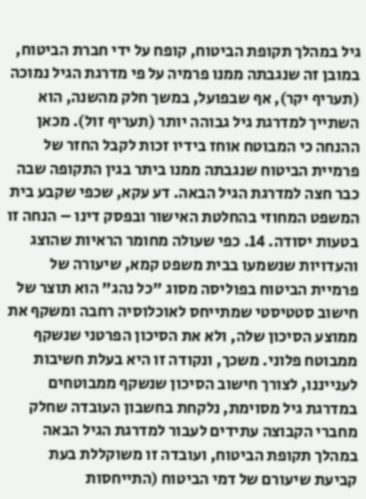גיל במהלך תקופת הביטוח, קופח על ידי חברת הביטוח, במובן זה שנגבתה ממנו פרמיה על פי מדרגת הגיל נמוכה (תעריף יקר), אף שבפועל, במשך חלק מהשנה, הוא השתייך למדרגת גיל גבוהה יותר (תעריף זול). מכאן ההנחה כי המבוטח אוחז בידיו זכות לקבל החזר של פרמיית הביטוח שנגבתה ממנו ביתר בגין התקופה שבה כבר חצה למדרגת הגיל הבאה. דע עקא, שכפי שקבע בית המשפט המחוזי בהחלטת האישור ובפסק דינו – הנחה זו בטעות יסודה. 14. כפי שעולה מחומר הראיות שהוצג והעדויות שנשמעו בבית משפט קמא, שיעורה של פרמיית הביטוח בפוליסה מסוג "כל נהג" הוא תוצר של חישוב סטטיסטי שמתייחס לאוכלוסיה רחבה ומשקף את ממוצע הסיכון שלה, ולא את הסיכון הפרטני שנשקף ממבוטח פלוני. משכך, ונקודה זו היא בעלת חשיבות לענייננו, לצורך חישוב הסיכון שנשקף ממבוטחים במדרגת גיל מסוימת, נלקחת בחשבון העובדה שחלק מחברי הקבוצה עתידים לעבור למדרגת הגיל הבאה במהלך תקופת הביטוח, ועובדה זו משוקללת בעת קביעת שיעורם של דמי הביטוח (התייחסות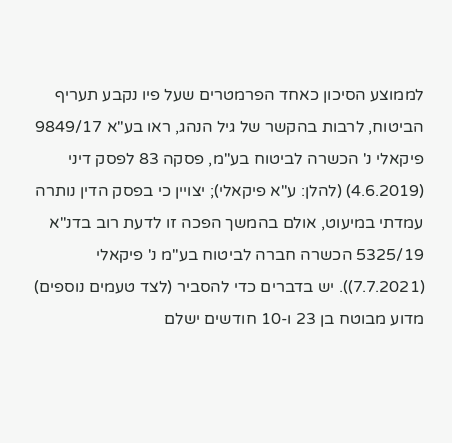לממוצע הסיכון כאחד הפרמטרים שעל פיו נקבע תעריף הביטוח, לרבות בהקשר של גיל הנהג, ראו בע"א 9849/17 פיקאלי נ' הכשרה לביטוח בע"מ, פסקה 83 לפסק דיני (4.6.2019) (להלן: ע"א פיקאלי); יצויין כי בפסק הדין נותרה עמדתי במיעוט, אולם בהמשך הפכה זו לדעת רוב בדנ"א 5325/19 הכשרה חברה לביטוח בע"מ נ' פיקאלי (7.7.2021)). יש בדברים כדי להסביר (לצד טעמים נוספים) מדוע מבוטח בן 23 ו-10 חודשים ישלם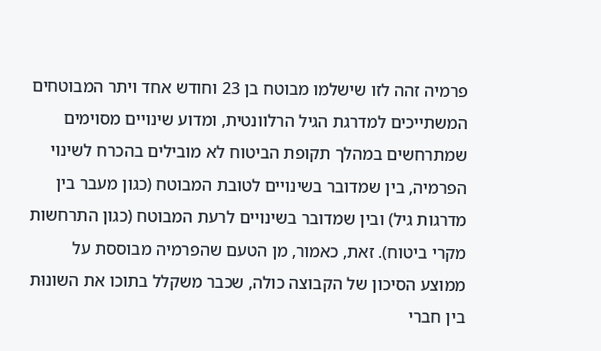פרמיה זהה לזו שישלמו מבוטח בן 23 וחודש אחד ויתר המבוטחים המשתייכים למדרגת הגיל הרלוונטית, ומדוע שינויים מסוימים שמתרחשים במהלך תקופת הביטוח לא מובילים בהכרח לשינוי הפרמיה, בין שמדובר בשינויים לטובת המבוטח (כגון מעבר בין מדרגות גיל) ובין שמדובר בשינויים לרעת המבוטח (כגון התרחשות מקרי ביטוח). זאת, כאמור, מן הטעם שהפרמיה מבוססת על ממוצע הסיכון של הקבוצה כולה, שכבר משקלל בתוכו את השונוּת בין חברי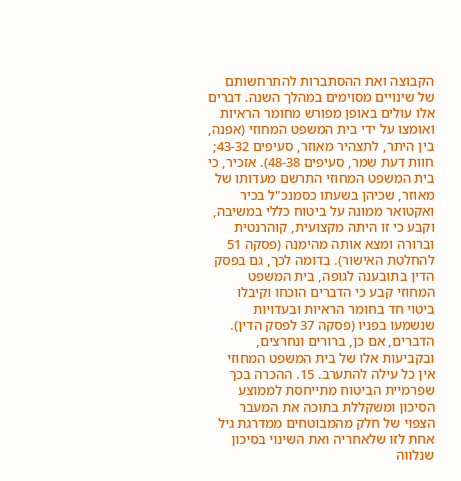הקבוצה ואת ההסתברות להתרחשותם של שינויים מסוימים במהלך השנה. דברים אלו עולים באופן מפורש מחומר הראיות ואומצו על ידי בית המשפט המחוזי (אפנה, בין היתר, לתצהיר מאוזר, סעיפים 43-32; חוות דעת שמר, סעיפים 48-38). אזכיר, כי בית המשפט המחוזי התרשם מעדותו של מאוזר, שכיהן בשעתו כסמנכ"ל בכיר ואקטואר ממונה על ביטוח כללי במשיבה, וקבע כי זו היתה מקצועית, קוהרנטית וברורה ומצא אותה מהימנה (פסקה 51 להחלטת האישור). בדומה לכך, גם בפסק הדין בתובענה לגופה, בית המשפט המחוזי קבע כי הדברים הוכחו וקיבלו ביטוי חד בחומר הראיות ובעדויות שנשמעו בפניו (פסקה 37 לפסק הדין). הדברים, אם כן, ברורים ונחרצים, ובקביעות אלו של בית המשפט המחוזי אין כל עילה להתערב. 15. ההכרה בכך שפרמיית הביטוח מתייחסת לממוצע הסיכון ומשקללת בתוכה את המעבר הצפוי של חלק מהמבוטחים ממדרגת גיל אחת לזו שלאחריה ואת השינוי בסיכון שנלווה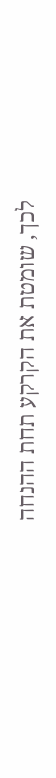לכך, שומטת את הקרקע תחת ההנחה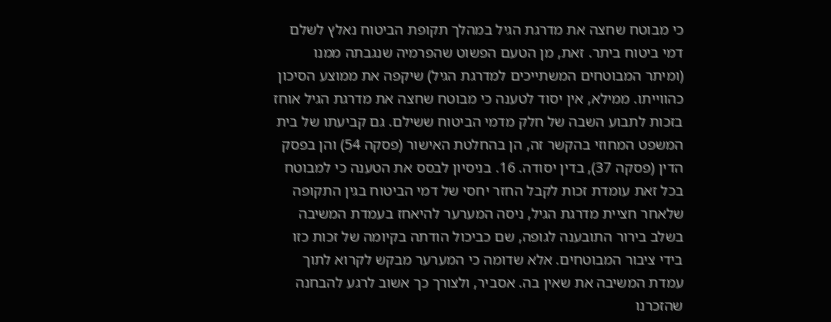כי מבוטח שחצה את מדרגת הגיל במהלך תקופת הביטוח נאלץ לשלם דמי ביטוח ביתר. זאת, מן הטעם הפשוט שהפרמיה שנגבתה ממנו (ומיתר המבוטחים המשתייכים למדרגת הגיל) שיקפה את ממוצע הסיכון כהווייתו. ממילא, אין יסוד לטענה כי מבוטח שחצה את מדרגת הגיל אוחז בזכות לתבוע השבה של חלק מדמי הביטוח ששילם. גם קביעתו של בית המשפט המחוזי בהקשר זה, הן בהחלטת האישור (פסקה 54) והן בפסק הדין (פסקה 37), בדין יסודה. 16. בניסיון לבסס את הטענה כי למבוטח בכל זאת עומדת זכות לקבל החזר יחסי של דמי הביטוח בגין התקופה שלאחר חציית מדרגת הגיל, ניסה המערער להיאחז בעמדת המשיבה בשלב בירור התובענה לגופה, שם כביכול הודתה בקיומה של זכות כזו בידי ציבור המבוטחים. אלא שדומה כי המערער מבקש לקרוא לתוך עמדת המשיבה את שאין בה. אסביר, ולצורך כך אשוב לרגע להבחנה שהזכרנו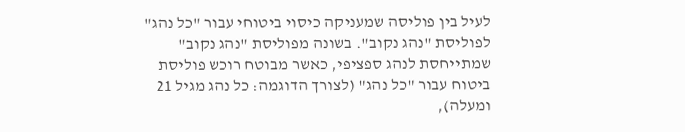לעיל בין פוליסה שמעניקה כיסוי ביטוחי עבור "כל נהג" לפוליסת "נהג נקוב". בשונה מפוליסת "נהג נקוב" שמתייחסת לנהג ספציפי, כאשר מבוטח רוכש פוליסת ביטוח עבור "כל נהג" (לצורך הדוגמה: כל נהג מגיל 21 ומעלה),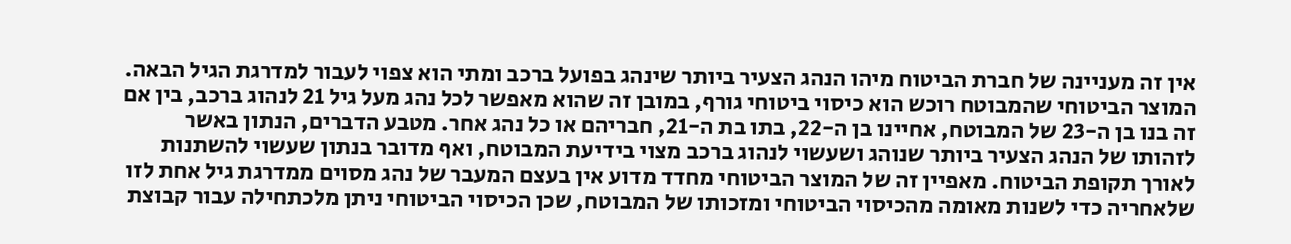אין זה מעניינה של חברת הביטוח מיהו הנהג הצעיר ביותר שינהג בפועל ברכב ומתי הוא צפוי לעבור למדרגת הגיל הבאה. המוצר הביטוחי שהמבוטח רוכש הוא כיסוי ביטוחי גורף, במובן זה שהוא מאפשר לכל נהג מעל גיל 21 לנהוג ברכב, בין אם זה בנו בן ה-23 של המבוטח, אחיינו בן ה-22, בתו בת ה-21, חבריהם או כל נהג אחר. מטבע הדברים, הנתון באשר לזהותו של הנהג הצעיר ביותר שנוהג ושעשוי לנהוג ברכב מצוי בידיעת המבוטח, ואף מדובר בנתון שעשוי להשתנות לאורך תקופת הביטוח. מאפיין זה של המוצר הביטוחי מחדד מדוע אין בעצם המעבר של נהג מסוים ממדרגת גיל אחת לזו שלאחריה כדי לשנות מאומה מהכיסוי הביטוחי ומזכותו של המבוטח, שכן הכיסוי הביטוחי ניתן מלכתחילה עבור קבוצת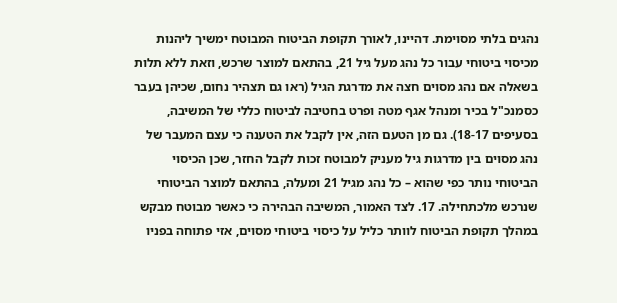נהגים בלתי מסוימת. דהיינו, לאורך תקופת הביטוח המבוטח ימשיך ליהנות מכיסוי ביטוחי עבור כל נהג מעל גיל 21, בהתאם למוצר שרכש, וזאת ללא תלות בשאלה אם נהג מסוים חצה את מדרגת הגיל (ראו גם תצהיר נחום, שכיהן בעבר כסמנכ"ל בכיר ומנהל אגף מטה ופרט בחטיבה לביטוח כללי של המשיבה, בסעיפים 18-17). גם מן הטעם הזה, אין לקבל את הטענה כי עצם המעבר של נהג מסוים בין מדרגות גיל מעניק למבוטח זכות לקבל החזר, שכן הכיסוי הביטוחי נותר כפי שהוא – כל נהג מגיל 21 ומעלה, בהתאם למוצר הביטוחי שנרכש מלכתחילה. 17. לצד האמור, המשיבה הבהירה כי כאשר מבוטח מבקש במהלך תקופת הביטוח לוותר כליל על כיסוי ביטוחי מסוים, אזי פתוחה בפניו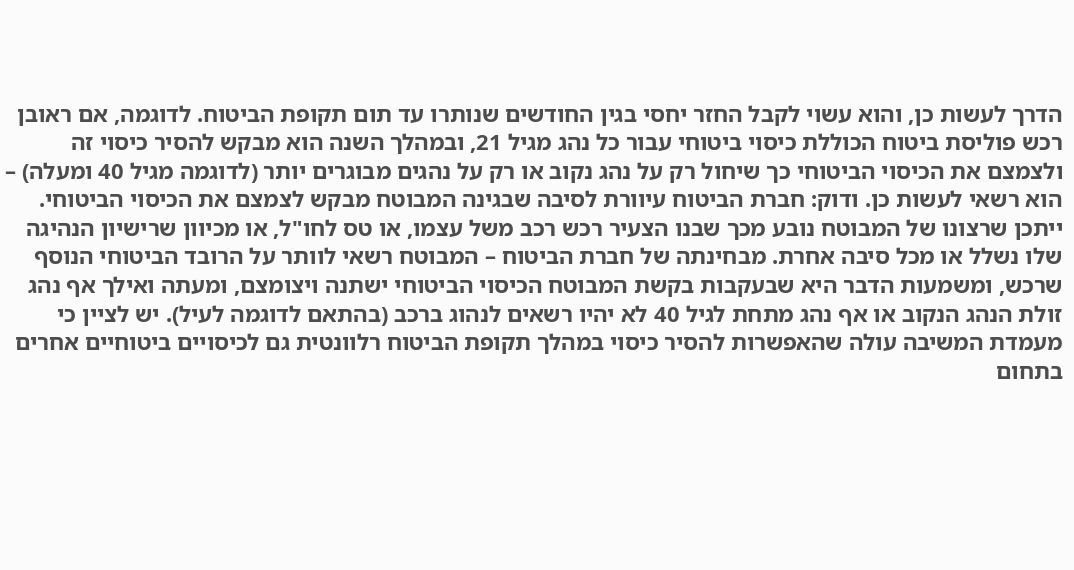הדרך לעשות כן, והוא עשוי לקבל החזר יחסי בגין החודשים שנותרו עד תום תקופת הביטוח. לדוגמה, אם ראובן רכש פוליסת ביטוח הכוללת כיסוי ביטוחי עבור כל נהג מגיל 21, ובמהלך השנה הוא מבקש להסיר כיסוי זה ולצמצם את הכיסוי הביטוחי כך שיחול רק על נהג נקוב או רק על נהגים מבוגרים יותר (לדוגמה מגיל 40 ומעלה) – הוא רשאי לעשות כן. ודוק: חברת הביטוח עיוורת לסיבה שבגינה המבוטח מבקש לצמצם את הכיסוי הביטוחי. ייתכן שרצונו של המבוטח נובע מכך שבנו הצעיר רכש רכב משל עצמו, או טס לחו"ל, או מכיוון שרישיון הנהיגה שלו נשלל או מכל סיבה אחרת. מבחינתה של חברת הביטוח – המבוטח רשאי לוותר על הרובד הביטוחי הנוסף שרכש, ומשמעות הדבר היא שבעקבות בקשת המבוטח הכיסוי הביטוחי ישתנה ויצומצם, ומעתה ואילך אף נהג זולת הנהג הנקוב או אף נהג מתחת לגיל 40 לא יהיו רשאים לנהוג ברכב (בהתאם לדוגמה לעיל). יש לציין כי מעמדת המשיבה עולה שהאפשרות להסיר כיסוי במהלך תקופת הביטוח רלוונטית גם לכיסויים ביטוחיים אחרים בתחום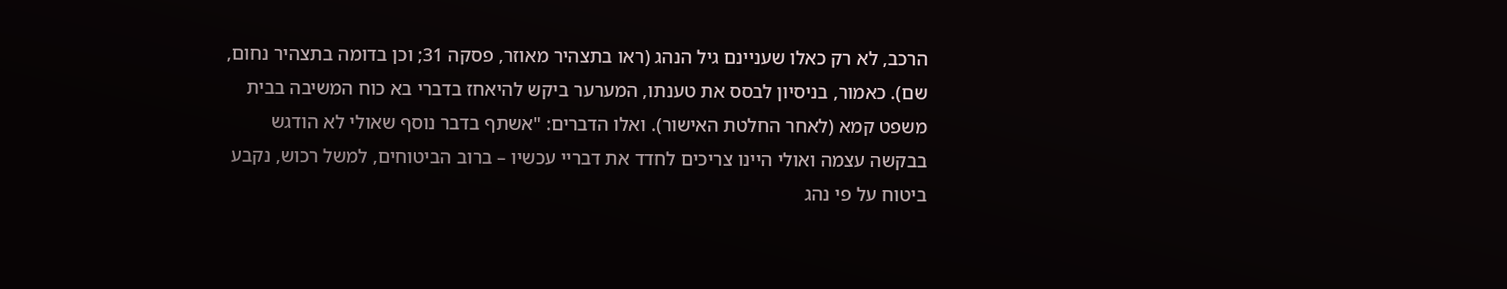הרכב, לא רק כאלו שעניינם גיל הנהג (ראו בתצהיר מאוזר, פסקה 31; וכן בדומה בתצהיר נחום, שם). כאמור, בניסיון לבסס את טענתו, המערער ביקש להיאחז בדברי בא כוח המשיבה בבית משפט קמא (לאחר החלטת האישור). ואלו הדברים: "אשתף בדבר נוסף שאולי לא הודגש בבקשה עצמה ואולי היינו צריכים לחדד את דבריי עכשיו – ברוב הביטוחים, למשל רכוש, נקבע ביטוח על פי נהג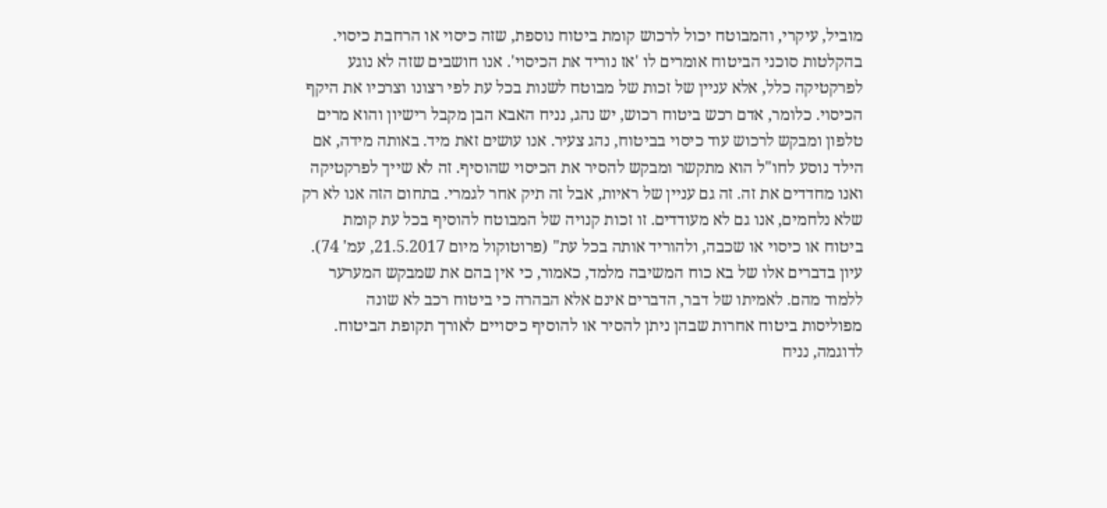מוביל, עיקרי, והמבוטח יכול לרכוש קומת ביטוח נוספת, שזה כיסוי או הרחבת כיסוי. בהקלטות סוכני הביטוח אומרים לו 'אז נוריד את הכיסוי'. אנו חושבים שזה לא נוגע לפרקטיקה כלל, אלא עניין של זכות של מבוטח לשנות בכל עת לפי רצונו וצרכיו את היקף הכיסוי. כלומר, אדם רכש ביטוח רכוש, יש נהג, נניח האבא הבן מקבל רישיון והוא מרים טלפון ומבקש לרכוש עוד כיסוי בביטוח, נהג צעיר. אנו עושים זאת מיד. באותה מידה, אם הילד נוסע לחו"ל הוא מתקשר ומבקש להסיר את הכיסוי שהוסיף. זה לא שייך לפרקטיקה ואנו מחדדים את זה. זה גם עניין של ראיות, אבל זה תיק אחר לגמרי. בתחום הזה אנו לא רק שלא נלחמים, אנו גם לא מעודדים. זו זכות קנויה של המבוטח להוסיף בכל עת קומת ביטוח או כיסוי או שכבה, ולהוריד אותה בכל עת" (פרוטוקול מיום 21.5.2017, עמ' 74). עיון בדברים אלו של בא כוח המשיבה מלמד, כאמור, כי אין בהם את שמבקש המערער ללמוד מהם. לאמיתו של דבר, הדברים אינם אלא הבהרה כי ביטוח רכב לא שונה מפוליסות ביטוח אחרות שבהן ניתן להסיר או להוסיף כיסויים לאורך תקופת הביטוח. לדוגמה, נניח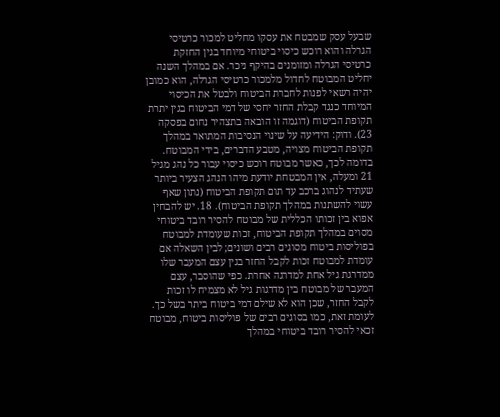שבעל עסק שמבטח את עסקו מחליט למכור כרטיסי הגרלה והוא רוכש כיסוי ביטוחי מיוחד בגין החזקת כרטיסי הגרלה ומזומנים בהיקף ניכר. אם במהלך השנה יחליט המבוטח לחדול מלמכור כרטיסי הגרלה, הוא כמובן יהיה רשאי לפנות לחברת הביטוח ולבטל את הכיסוי המיוחד כנגד קבלת החזר יחסי של דמי הביטוח בגין יתרת תקופת הביטוח (דוגמה זו הובאה בתצהיר נחום בפסקה 23). ודוק: הידיעה על שינוי הנסיבות המתואר במהלך תקופת הביטוח מצויה, מטבע הדברים, בידי המבוטח. בדומה לכך, כאשר מבוטח רוכש כיסוי עבור כל נהג מגיל 21 ומעלה, אין המבטחת יודעת מיהו הנהג הצעיר ביותר שעתיד לנהוג ברכב עד תום תקופת הביטוח (נתון שאף עשוי להשתנות במהלך תקופת הביטוח). 18. יש להבחין אפוא בין זכותו הכללית של מבוטח להסיר רובד ביטוחי מסוים במהלך תקופת הביטוח, זכות שעומדת למבוטח בפוליסות ביטוח מסוגים רבים ושונים; לבין השאלה אם עומדת למבוטח זכות לקבל החזר בגין עצם המעבר שלו ממדרגת גיל אחת למדרגה אחרת. כפי שהוסבר, עצם המעבר של מבוטח בין מדרגות גיל לא מצמיח לו זכות לקבל החזר, שכן הוא לא שילם דמי ביטוח ביתר בשל כך. לעומת זאת, כמו בסוגים רבים של פוליסות ביטוח, מבוטח זכאי להסיר רובד ביטוחי במהלך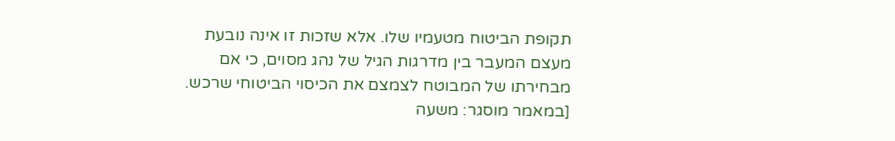תקופת הביטוח מטעמיו שלו. אלא שזכות זו אינה נובעת מעצם המעבר בין מדרגות הגיל של נהג מסוים, כי אם מבחירתו של המבוטח לצמצם את הכיסוי הביטוחי שרכש. [במאמר מוסגר: משעה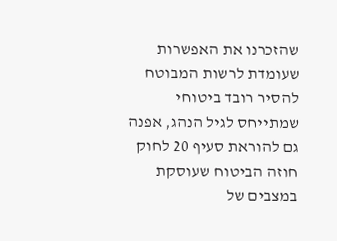שהזכרנו את האפשרות שעומדת לרשות המבוטח להסיר רובד ביטוחי שמתייחס לגיל הנהג, אפנה גם להוראת סעיף 20 לחוק חוזה הביטוח שעוסקת במצבים של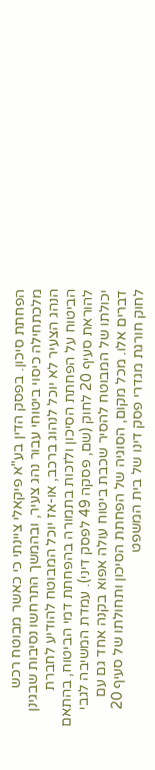הפחתת סיכון. בפסק הדין בע"א פיקאלי ציינתי כי כאשר מבוטח רכש מלכתחילה כיסוי ביטוחי עבור נהג צעיר, ובהמשך התרחשו נסיבות שבגינן הנהג הצעיר לא יוכל לנהוג ברכב, או-אז יוכל המבוטח להודיע לחברת הביטוח על הפחתת הסיכון ולזכות בתמורה בהפחתת דמי הביטוח, בהתאם להוראת סעיף 20 לחוק (שם, פסקה 49 לפסק דיני). עמדת המשיבה לגבי יכולתו של המבוטח להסיר שכבת ביטוח עולה אפוא בקנה אחד גם עם דברים אלו. מכל מקום, הסוגיה של הפחתת הסיכון ותחולתו של סעיף 20 לחוק חורגת מגדרי פסק דינו של בית המשפט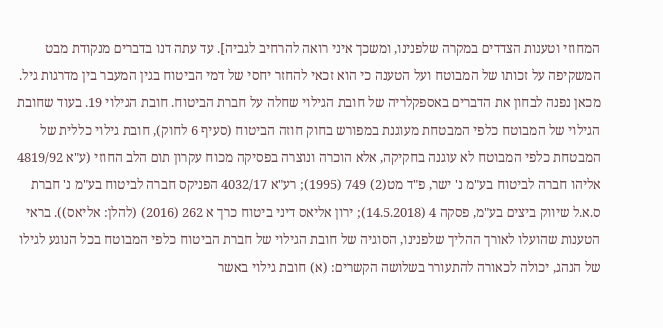המחוזי וטענות הצדדים במקרה שלפנינו, ומשכך איני רואה להרחיב לגביה]. עד עתה דנו בדברים מנקודת מבט המשקיפה על זכותו של המבוטח ועל הטענה כי הוא זכאי להחזר יחסי של דמי הביטוח בגין המעבר בין מדרגות גיל. מכאן נפנה לבחון את הדברים באספקלריה של חובת הגילוי שחלה על חברת הביטוח. חובת הגילוי 19. בעוד שחובת הגילוי של המבוטח כלפי המבטחת מעוגנת במפורש בחוק חוזה הביטוח (סעיף 6 לחוק), חובת גילוי כללית של המבטחת כלפי המבוטח לא עוגנה בחקיקה, אלא הוכרה ונוצרה בפסיקה מכוח עקרון תום הלב החוזי (ע"א 4819/92 אליהו חברה לביטוח בע"מ נ' ישר, פ"ד מט(2) 749 (1995); רע"א 4032/17 הפניקס חברה לביטוח בע"מ נ' חברת ס.א.ל שיווק ביצים בע"מ, פסקה 4 (14.5.2018); ירון אליאס דיני ביטוח כרך א 262 (2016) (להלן: אליאס)). בראי הטענות שהועלו לאורך ההליך שלפנינו, הסוגיה של חובת הגילוי של חברת הביטוח כלפי המבוטח בכל הנוגע לגילו של הנהג, יכולה לכאורה להתעורר בשלושה הקשרים: (א) חובת גילוי באשר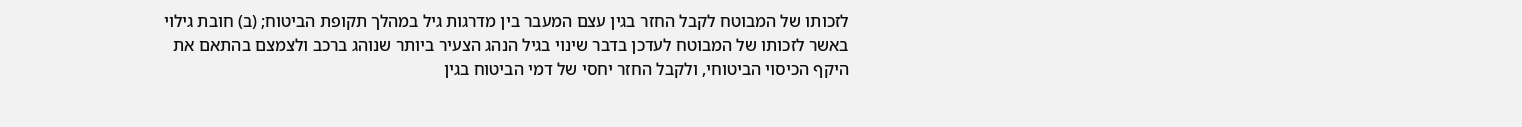לזכותו של המבוטח לקבל החזר בגין עצם המעבר בין מדרגות גיל במהלך תקופת הביטוח; (ב) חובת גילוי באשר לזכותו של המבוטח לעדכן בדבר שינוי בגיל הנהג הצעיר ביותר שנוהג ברכב ולצמצם בהתאם את היקף הכיסוי הביטוחי, ולקבל החזר יחסי של דמי הביטוח בגין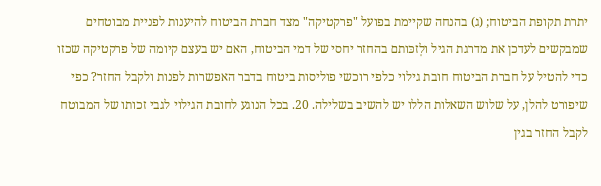יתרת תקופת הביטוח; (ג) בהנחה שקיימת בפועל "פרקטיקה" מצד חברת הביטוח להיענות לפניית מבוטחים שמבקשים לעדכן את מדרגת הגיל ולְזכּותם בהחזר יחסי של דמי הביטוח, האם יש בעצם קיומה של פרקטיקה שכזו כדי להטיל על חברת הביטוח חובת גילוי כלפי רוכשי פוליסות ביטוח בדבר האפשרות לפנות ולקבל החזר? כפי שיפורט להלן, על שלוש השאלות הללו יש להשיב בשלילה. 20. בכל הנוגע לחובת הגילוי לגבי זכותו של המבוטח לקבל החזר בגין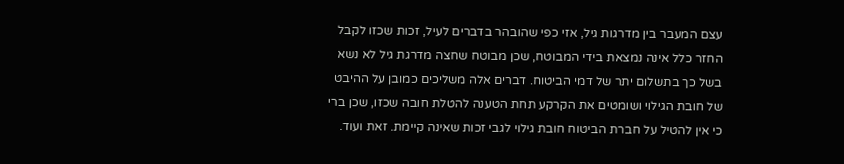עצם המעבר בין מדרגות גיל, אזי כפי שהובהר בדברים לעיל, זכות שכזו לקבל החזר כלל אינה נמצאת בידי המבוטח, שכן מבוטח שחצה מדרגת גיל לא נשא בשל כך בתשלום יתר של דמי הביטוח. דברים אלה משליכים כמובן על ההיבט של חובת הגילוי ושומטים את הקרקע תחת הטענה להטלת חובה שכזו, שכן ברי כי אין להטיל על חברת הביטוח חובת גילוי לגבי זכות שאינה קיימת. זאת ועוד.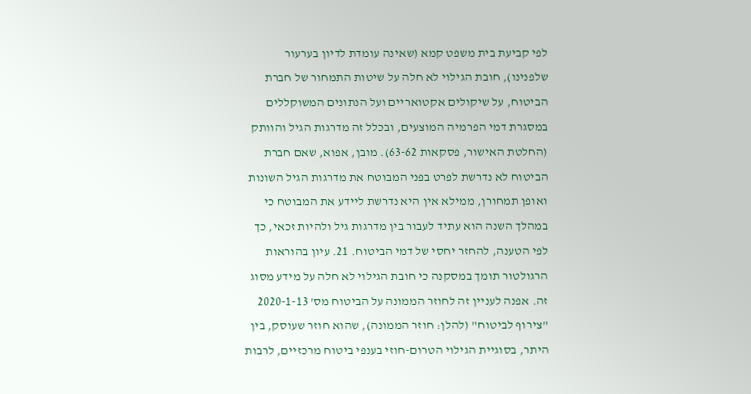לפי קביעת בית משפט קמא (שאינה עומדת לדיון בערעור שלפנינו), חובת הגילוי לא חלה על שיטות התמחור של חברת הביטוח, על שיקולים אקטואריים ועל הנתונים המשוקללים במסגרת דמי הפרמיה המוצעים, ובכלל זה מדרגות הגיל והוותק (החלטת האישור, פסקאות 63-62). מובן, אפוא, שאם חברת הביטוח לא נדרשת לפרט בפני המבוטח את מדרגות הגיל השונות ואופן תמחורן, ממילא אין היא נדרשת ליידע את המבוטח כי במהלך השנה הוא עתיד לעבור בין מדרגות גיל ולהיות זכאי, כך לפי הטענה, להחזר יחסי של דמי הביטוח. 21. עיון בהוראות הרגולטור תומך במסקנה כי חובת הגילוי לא חלה על מידע מסוג זה. אפנה לעניין זה לחוזר הממונה על הביטוח מס' 2020-1-13 "צירוף לביטוח" (להלן: חוזר הממונה), שהוא חוזר שעוסק, בין היתר, בסוגיית הגילוי הטרום-חוזי בענפי ביטוח מרכזיים, לרבות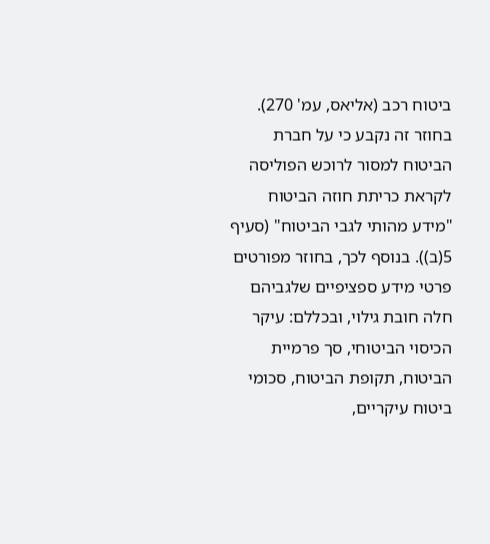ביטוח רכב (אליאס, עמ' 270). בחוזר זה נקבע כי על חברת הביטוח למסור לרוכש הפוליסה לקראת כריתת חוזה הביטוח "מידע מהותי לגבי הביטוח" (סעיף 5(ב)). בנוסף לכך, בחוזר מפורטים פרטי מידע ספציפיים שלגביהם חלה חובת גילוי, ובכללם: עיקר הכיסוי הביטוחי, סך פרמיית הביטוח, תקופת הביטוח, סכומי ביטוח עיקריים,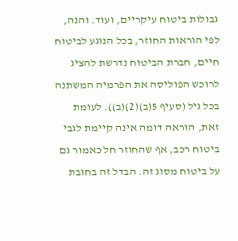גבולות ביטוח עיקריים, ועוד. והנה, לפי הוראות החוזר, בכל הנוגע לביטוח חיים, חברת הביטוח נדרשת להציג לרוכש הפוליסה את הפרמיה המשתנה בכל גיל (סעיף 5(ב)(2)(ב)). לעומת זאת, הוראה דומה אינה קיימת לגבי ביטוח רכב, אף שהחוזר חל כאמור גם על ביטוח מסוג זה. הבדל זה בחובת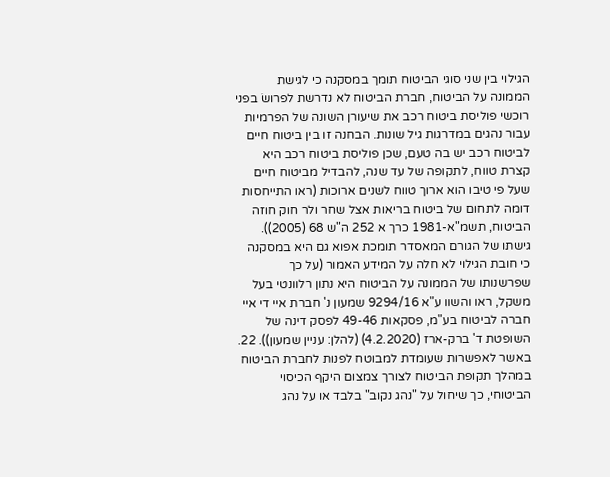הגילוי בין שני סוגי הביטוח תומך במסקנה כי לגישת הממונה על הביטוח, חברת הביטוח לא נדרשת לפרושׂ בפני רוכשי פוליסת ביטוח רכב את שיעורן השונה של הפרמיות עבור נהגים במדרגות גיל שונות. הבחנה זו בין ביטוח חיים לביטוח רכב יש בה טעם, שכן פוליסת ביטוח רכב היא קצרת טווח, לתקופה של עד שנה, להבדיל מביטוח חיים שעל פי טיבו הוא ארוך טווח לשנים ארוכות (ראו התייחסות דומה לתחום של ביטוח בריאות אצל שחר ולר חוק חוזה הביטוח, תשמ"א-1981 כרך א 252 ה"ש 68 (2005)). גישתו של הגורם המאסדר תומכת אפוא גם היא במסקנה כי חובת הגילוי לא חלה על המידע האמור (על כך שפרשנותו של הממונה על הביטוח היא נתון רלוונטי בעל משקל, ראו והשוו ע"א 9294/16 שמעון נ' חברת איי די איי חברה לביטוח בע"מ, פסקאות 49-46 לפסק דינה של השופטת ד' ברק-ארז (4.2.2020) (להלן: עניין שמעון)). 22. באשר לאפשרות שעומדת למבוטח לפנות לחברת הביטוח במהלך תקופת הביטוח לצורך צמצום היקף הכיסוי הביטוחי, כך שיחול על "נהג נקוב" בלבד או על נהג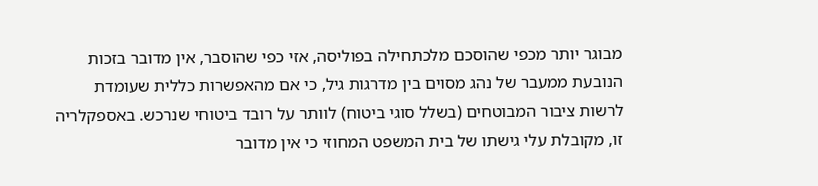מבוגר יותר מכפי שהוסכם מלכתחילה בפוליסה, אזי כפי שהוסבר, אין מדובר בזכות הנובעת ממעבר של נהג מסוים בין מדרגות גיל, כי אם מהאפשרות כללית שעומדת לרשות ציבור המבוטחים (בשלל סוגי ביטוח) לוותר על רובד ביטוחי שנרכש. באספקלריה זו, מקובלת עלי גישתו של בית המשפט המחוזי כי אין מדובר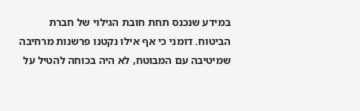במידע שנכנס תחת חובת הגילוי של חברת הביטוח. דומני כי אף אילו נקטנו פרשנות מרחיבה שמיטיבה עם המבוטח, לא היה בכוחה להטיל על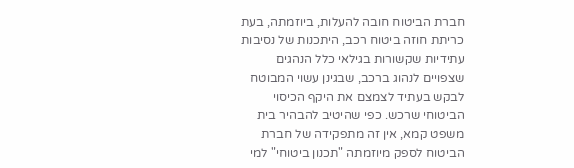חברת הביטוח חובה להעלות, ביוזמתה, בעת כריתת חוזה ביטוח רכב, היתכנות של נסיבות עתידיות שקשורות בגילאי כלל הנהגים שצפויים לנהוג ברכב, שבגינן עשוי המבוטח לבקש בעתיד לצמצם את היקף הכיסוי הביטוחי שרכש. כפי שהיטיב להבהיר בית משפט קמא, אין זה מתפקידה של חברת הביטוח לספק מיוזמתה "תכנון ביטוחי" למי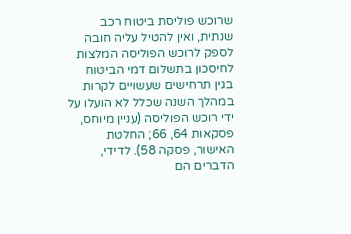שרוכש פוליסת ביטוח רכב שנתית, ואין להטיל עליה חובה לספק לרוכש הפוליסה המלצות לחיסכון בתשלום דמי הביטוח בגין תרחישים שעשויים לקרות במהלך השנה שכלל לא הועלו על ידי רוכש הפוליסה (עניין מיוחס, פסקאות 64, 66; החלטת האישור, פסקה 58). לדידי, הדברים הם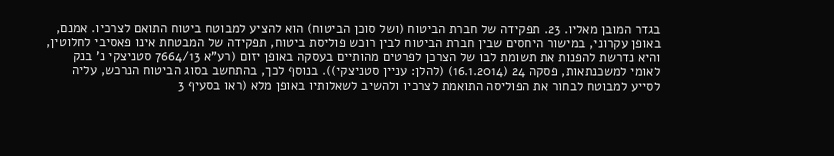בגדר המובן מאליו. 23. תפקידה של חברת הביטוח (ושל סוכן הביטוח) הוא להציע למבוטח ביטוח התואם לצרכיו. אמנם, באופן עקרוני, במישור היחסים שבין חברת הביטוח לבין רוכש פוליסת ביטוח, תפקידה של המבטחת אינו פאסיבי לחלוטין, והיא נדרשת להפנות את תשומת לבו של הצרכן לפרטים מהותיים בעסקה באופן יזום (רע"א 7664/13 סטניצקי נ' בנק לאומי למשכנתאות, פסקה 24 (16.1.2014) (להלן: עניין סטניצקי)). בנוסף לכך, בהתחשב בסוג הביטוח הנרכש, עליה לסייע למבוטח לבחור את הפוליסה התואמת לצרכיו ולהשיב לשאלותיו באופן מלא (ראו בסעיף 3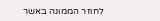לחוזר הממונה באשר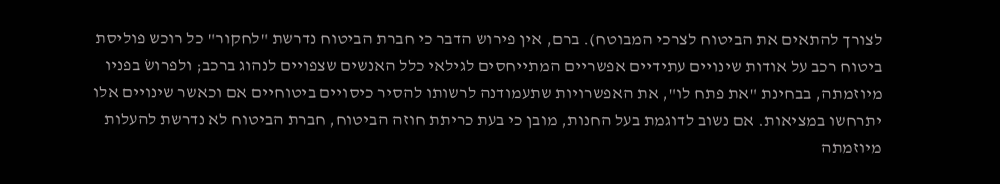לצורך להתאים את הביטוח לצרכי המבוטח). ברם, אין פירוש הדבר כי חברת הביטוח נדרשת "לחקור" כל רוכש פוליסת ביטוח רכב על אודות שינויים עתידיים אפשריים המתייחסים לגילאי כלל האנשים שצפויים לנהוג ברכב; ולפרושׂ בפניו מיוזמתה, בבחינת "את פתח לו", את האפשרויות שתעמודנה לרשותו להסיר כיסויים ביטוחיים אם וכאשר שינויים אלו יתרחשו במציאות. אם נשוב לדוגמת בעל החנות, מובן כי בעת כריתת חוזה הביטוח, חברת הביטוח לא נדרשת להעלות מיוזמתה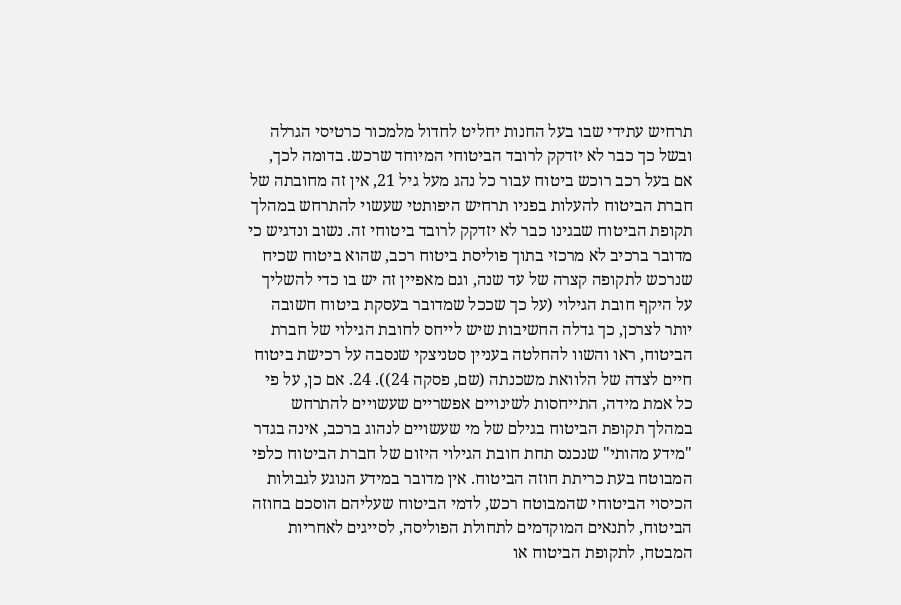תרחיש עתידי שבו בעל החנות יחליט לחדול מלמכור כרטיסי הגרלה ובשל כך כבר לא יזדקק לרובד הביטוחי המיוחד שרכש. בדומה לכך, אם בעל רכב רוכש ביטוח עבור כל נהג מעל גיל 21, אין זה מחובתה של חברת הביטוח להעלות בפניו תרחיש היפותטי שעשוי להתרחש במהלך תקופת הביטוח שבגינו כבר לא יזדקק לרובד ביטוחי זה. נשוב ונדגיש כי מדובר ברכיב לא מרכזי בתוך פוליסת ביטוח רכב, שהוא ביטוח שכיח שנרכש לתקופה קצרה של עד שנה, וגם מאפיין זה יש בו כדי להשליך על היקף חובת הגילוי (על כך שככל שמדובר בעסקת ביטוח חשובה יותר לצרכן, כך גדלה החשיבות שיש לייחס לחובת הגילוי של חברת הביטוח, ראו והשוו להחלטה בעניין סטניצקי שנסבה על רכישת ביטוח חיים לצדה של הלוואת משכנתה (שם, פסקה 24)). 24. אם כן, על פי כל אמת מידה, התייחסות לשינויים אפשריים שעשויים להתרחש במהלך תקופת הביטוח בגילם של מי שעשויים לנהוג ברכב, אינה בגדר "מידע מהותי" שנכנס תחת חובת הגילוי היזום של חברת הביטוח כלפי המבוטח בעת כריתת חוזה הביטוח. אין מדובר במידע הנוגע לגבולות הכיסוי הביטוחי שהמבוטח רכש, לדמי הביטוח שעליהם הוסכם בחוזה הביטוח, לתנאים המוקדמים לתחולת הפוליסה, לסייגים לאחריות המבטח, לתקופת הביטוח או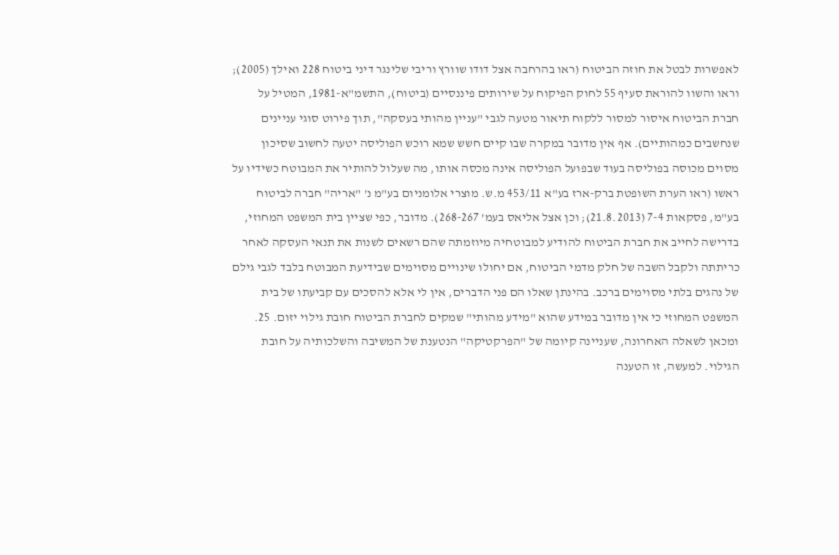לאפשרות לבטל את חוזה הביטוח (ראו בהרחבה אצל דודו שוורץ וריבי שלינגר דיני ביטוח 228 ואילך (2005); וראו והשוו להוראת סעיף 55 לחוק הפיקוח על שירותים פיננסיים (ביטוח), התשמ"א-1981, המטיל על חברת הביטוח איסור למסור ללקוח תיאור מטעה לגבי "עניין מהותי בעסקה", תוך פירוט סוגי עניינים שנחשבים כמהותיים). אף אין מדובר במקרה שבו קיים חשש שמא רוכש הפוליסה יטעה לחשוב שסיכון מסוים מכוסה בפוליסה בעוד שבפועל הפוליסה אינה מכסה אותו, מה שעלול להותיר את המבוטח כשידיו על ראשו (ראו הערת השופטת ברק-ארז בע"א 453/11 מ.ש. מוצרי אלומניום בע"מ נ' "אריה" חברה לביטוח בע"מ, פסקאות 7-4 (21.8.2013); וכן אצל אליאס בעמ' 268-267). מדובר, כפי שציין בית המשפט המחוזי, בדרישה לחייב את חברת הביטוח להודיע למבוטחיה מיוזמתה שהם רשאים לשנות את תנאי העסקה לאחר כריתתה ולקבל השבה של חלק מדמי הביטוח, אם יחולו שינויים מסוימים שבידיעת המבוטח בלבד לגבי גילם של נהגים בלתי מסוימים ברכב. בהינתן שאלו הם פני הדברים, אין לי אלא להסכים עם קביעתו של בית המשפט המחוזי כי אין מדובר במידע שהוא "מידע מהותי" שמקים לחברת הביטוח חובת גילוי יזום. 25. ומכאן לשאלה האחרונה, שעניינה קיומה של "הפרקטיקה" הנטענת של המשיבה והשלכותיה על חובת הגילוי. למעשה, זו הטענה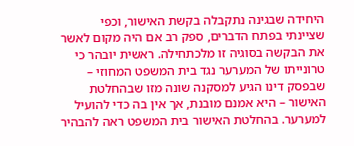היחידה שבגינה נתקבלה בקשת האישור, וכפי שציינתי בפתח הדברים, ספק רב אם היה מקום לאשר את הבקשה בסוגיה זו מלכתחילה. ראשית יובהר כי טרונייתו של המערער נגד בית המשפט המחוזי – שבפסק דינו הגיע למסקנה שונה מזו שבהחלטת האישור – היא אמנם מובנת, אך אין בה כדי להועיל למערער. בהחלטת האישור בית המשפט ראה להבהיר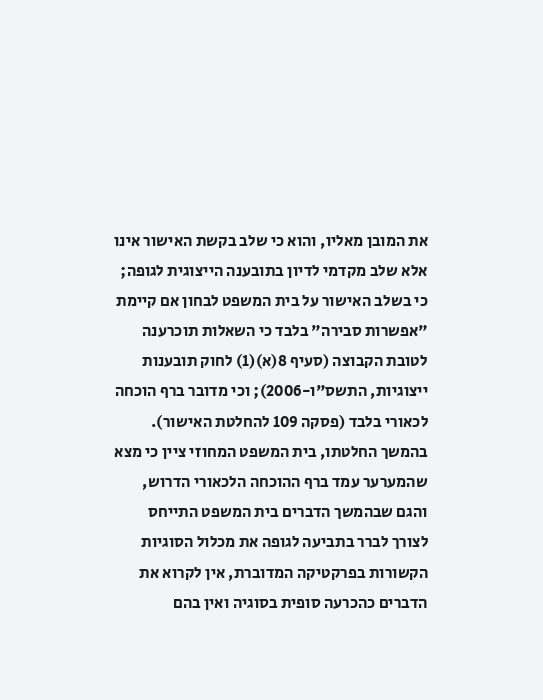את המובן מאליו, והוא כי שלב בקשת האישור אינו אלא שלב מקדמי לדיון בתובענה הייצוגית לגופה; כי בשלב האישור על בית המשפט לבחון אם קיימת "אפשרות סבירה" בלבד כי השאלות תוכרענה לטובת הקבוצה (סעיף 8(א)(1) לחוק תובענות ייצוגיות, התשס"ו-2006); וכי מדובר ברף הוכחה לכאורי בלבד (פסקה 109 להחלטת האישור). בהמשך החלטתו, בית המשפט המחוזי ציין כי מצא שהמערער עמד ברף ההוכחה הלכאורי הדרוש, והגם שבהמשך הדברים בית המשפט התייחס לצורך לברר בתביעה לגופה את מכלול הסוגיות הקשורות בפרקטיקה המדוברת, אין לקרוא את הדברים כהכרעה סופית בסוגיה ואין בהם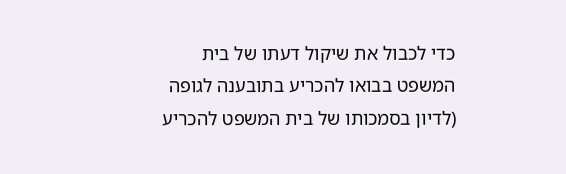כדי לכבול את שיקול דעתו של בית המשפט בבואו להכריע בתובענה לגופה (לדיון בסמכותו של בית המשפט להכריע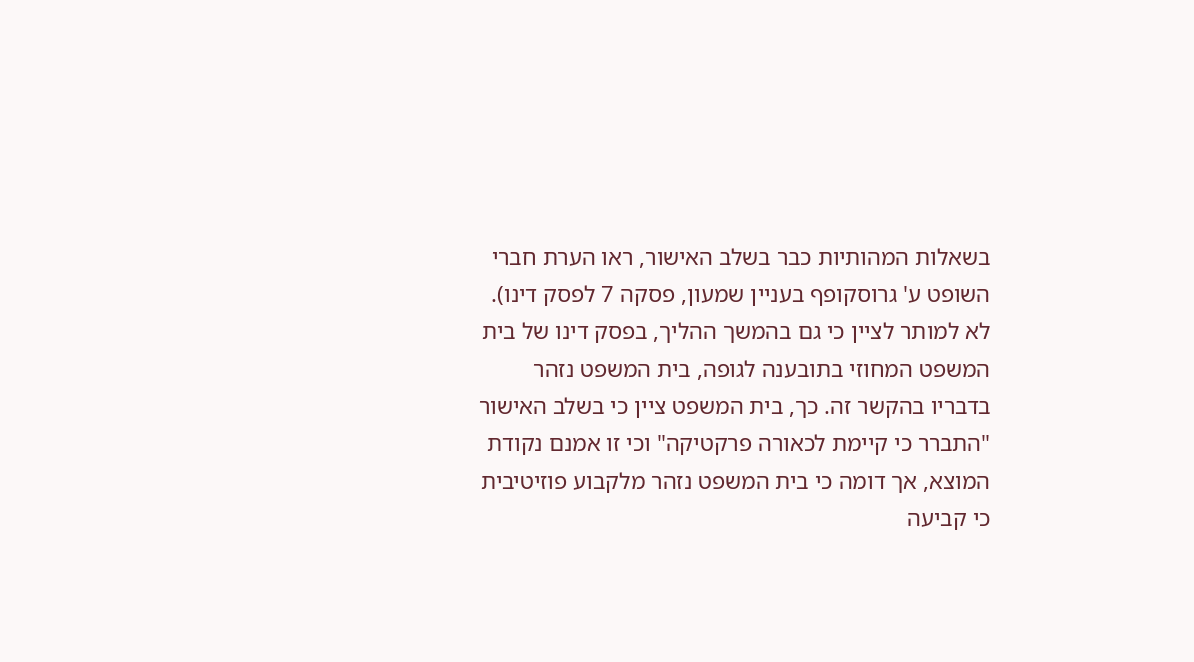בשאלות המהותיות כבר בשלב האישור, ראו הערת חברי השופט ע' גרוסקופף בעניין שמעון, פסקה 7 לפסק דינו). לא למותר לציין כי גם בהמשך ההליך, בפסק דינו של בית המשפט המחוזי בתובענה לגופה, בית המשפט נזהר בדבריו בהקשר זה. כך, בית המשפט ציין כי בשלב האישור "התברר כי קיימת לכאורה פרקטיקה" וכי זו אמנם נקודת המוצא, אך דומה כי בית המשפט נזהר מלקבוע פוזיטיבית כי קביעה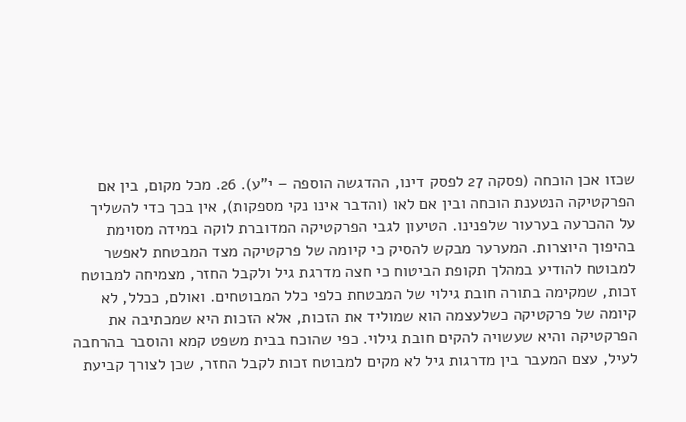שכזו אכן הוכחה (פסקה 27 לפסק דינו, ההדגשה הוספה – י"ע). 26. מכל מקום, בין אם הפרקטיקה הנטענת הוכחה ובין אם לאו (והדבר אינו נקי מספקות), אין בכך כדי להשליך על ההכרעה בערעור שלפנינו. הטיעון לגבי הפרקטיקה המדוברת לוקה במידה מסוימת בהיפוך היוצרות. המערער מבקש להסיק כי קיומה של פרקטיקה מצד המבטחת לאפשר למבוטח להודיע במהלך תקופת הביטוח כי חצה מדרגת גיל ולקבל החזר, מצמיחה למבוטח זכות, שמקימה בתורה חובת גילוי של המבטחת כלפי כלל המבוטחים. ואולם, ככלל, לא קיומה של פרקטיקה כשלעצמה הוא שמוליד את הזכות, אלא הזכות היא שמכתיבה את הפרקטיקה והיא שעשויה להקים חובת גילוי. כפי שהוכח בבית משפט קמא והוסבר בהרחבה לעיל, עצם המעבר בין מדרגות גיל לא מקים למבוטח זכות לקבל החזר, שכן לצורך קביעת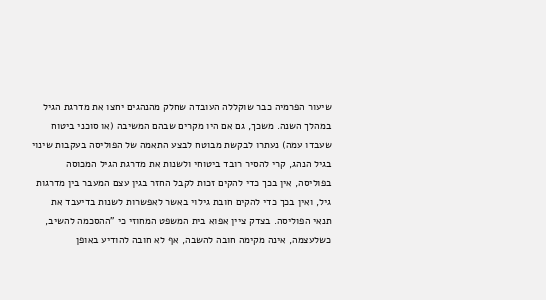שיעור הפרמיה כבר שוקללה העובדה שחלק מהנהגים יחצו את מדרגת הגיל במהלך השנה. משכך, גם אם היו מקרים שבהם המשיבה (או סוכני ביטוח שעבדו עמה) נעתרו לבקשת מבוטח לבצע התאמה של הפוליסה בעקבות שינוי בגיל הנהג, קרי להסיר רובד ביטוחי ולשנות את מדרגת הגיל המכוסה בפוליסה, אין בכך כדי להקים זכות לקבל החזר בגין עצם המעבר בין מדרגות גיל, ואין בכך כדי להקים חובת גילוי באשר לאפשרות לשנות בדיעבד את תנאי הפוליסה. בצדק ציין אפוא בית המשפט המחוזי כי "ההסכמה להשיב, כשלעצמה, אינה מקימה חובה להשבה, אף לא חובה להודיע באופן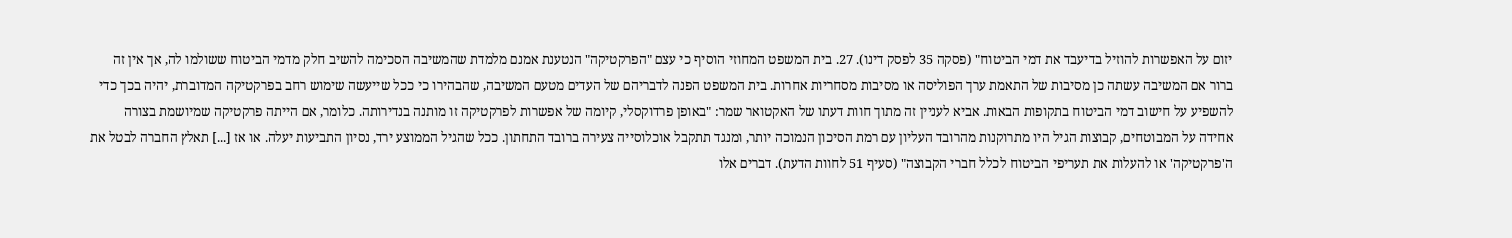יזום על האפשרות להוזיל בדיעבד את דמי הביטוח" (פסקה 35 לפסק דינו). 27. בית המשפט המחוזי הוסיף כי עצם "הפרקטיקה" הנטענת אמנם מלמדת שהמשיבה הסכימה להשיב חלק מדמי הביטוח ששולמו לה, אך אין זה ברור אם המשיבה עשתה כן מסיבות של התאמת ערך הפוליסה או מסיבות מסחריות אחרות. בית המשפט הפנה לדבריהם של העדים מטעם המשיבה, שהבהירו כי ככל שייעשה שימוש רחב בפרקטיקה המדוברת, יהיה בכך כדי להשפיע על חישוב דמי הביטוח בתקופות הבאות. אביא לעניין זה מתוך חוות דעתו של האקטואר שמר: "באופן פרדוקסלי, קיומה של אפשרות לפרקטיקה זו מותנה בנדירותה. כלומר, אם הייתה פרקטיקה שמיושמת בצורה אחידה על המבוטחים, קבוצות הגיל היו מתרוקנות מהרובד העליון עם רמת הסיכון הנמוכה יותר, ומנגד תתקבל אוכלוסייה צעירה ברובד התחתון. ככל שהגיל הממוצע ירד, נסיון התביעות יעלה. או אז [...] תאלץ החברה לבטל את ה'פרקטיקה' או להעלות את תעריפי הביטוח לכלל חברי הקבוצה" (סעיף 51 לחוות הדעת). דברים אלו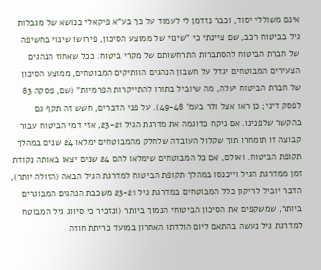אינם משוללי יסוד, וכבר נזדמן לי לעמוד על כך בע"א פיקאלי בנושא של מגבלות גיל בביטוח רכב, שם ציינתי כי "שינוי של ממוצע הסיכון, פירושו שינוי בחשיפה של חברת הביטוח להסתברות התרחשותם של מקרי ביטוח. ככל שאחוז הנהגים הצעירים המבוטחים יגדל על חשבון הנהגים הוותיקים המבוטחים, ממוצע הסיכון של חברת הביטוח יעלה, מה שיוביל בתורו להתייקרות הפרמיות" (שם, פסקה 83 לפסק דיני; כן ראו אצל ולר בעמ' 49-48). על פני הדברים, חשש זה תקף גם בהקשר שלפנינו. אם ניקח כדוגמה את מדרגת הגיל 23-21, אזי דמי הביטוח עבור קבוצה זו תומחרו תוך שקלול העובדה שלחלק מהמבוטחים ימלאו 24 שנים במהלך תקופת הביטוח. ואולם, אם כל המבוטחים שימלאו להם 24 שנים יצאו באותה נקודת זמן ממדרגת הגיל וייכנסו במהלך תקופת הביטוח למדרגת הגיל הבאה (הזולה יותר), הדבר יוביל לריקון כלל המבוטחים במדרגת גיל 23-21 משכבת הנהגים המבוגרים ביותר, שמשקפים את הסיכון הביטוחי הנמוך ביותר (ונזכיר כי סיווג גיל המבוטח למדרגת גיל נעשה בהתאם ליום הולדתו האחרון במועד כריתת חוזה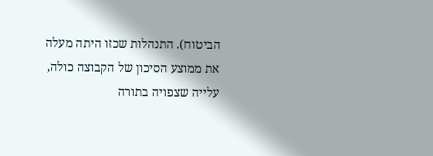הביטוח). התנהלות שכזו היתה מעלה את ממוצע הסיכון של הקבוצה כולה, עלייה שצפויה בתורה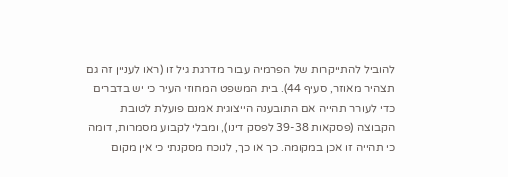להוביל להתייקרות של הפרמיה עבור מדרגת גיל זו (ראו לעניין זה גם תצהיר מאוזר, סעיף 44). בית המשפט המחוזי העיר כי יש בדברים כדי לעורר תהייה אם התובענה הייצוגית אמנם פועלת לטובת הקבוצה (פסקאות 39-38 לפסק דינו), ומבלי לקבוע מסמרות, דומה כי תהייה זו אכן במקומה. כך או כך, לנוכח מסקנתי כי אין מקום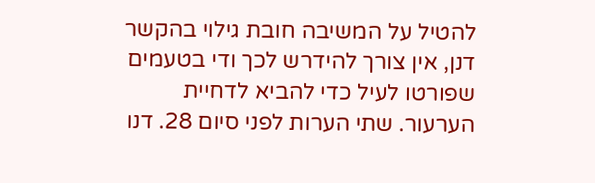להטיל על המשיבה חובת גילוי בהקשר דנן, אין צורך להידרש לכך ודי בטעמים שפורטו לעיל כדי להביא לדחיית הערעור. שתי הערות לפני סיום 28. דנו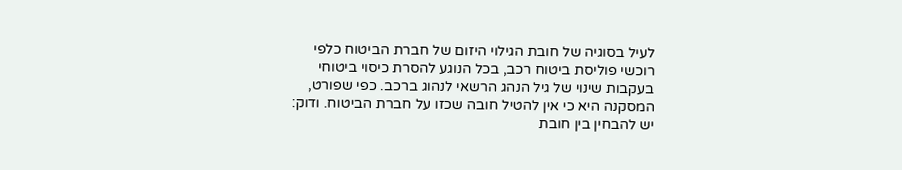לעיל בסוגיה של חובת הגילוי היזום של חברת הביטוח כלפי רוכשי פוליסת ביטוח רכב, בכל הנוגע להסרת כיסוי ביטוחי בעקבות שינוי של גיל הנהג הרשאי לנהוג ברכב. כפי שפורט, המסקנה היא כי אין להטיל חובה שכזו על חברת הביטוח. ודוק: יש להבחין בין חובת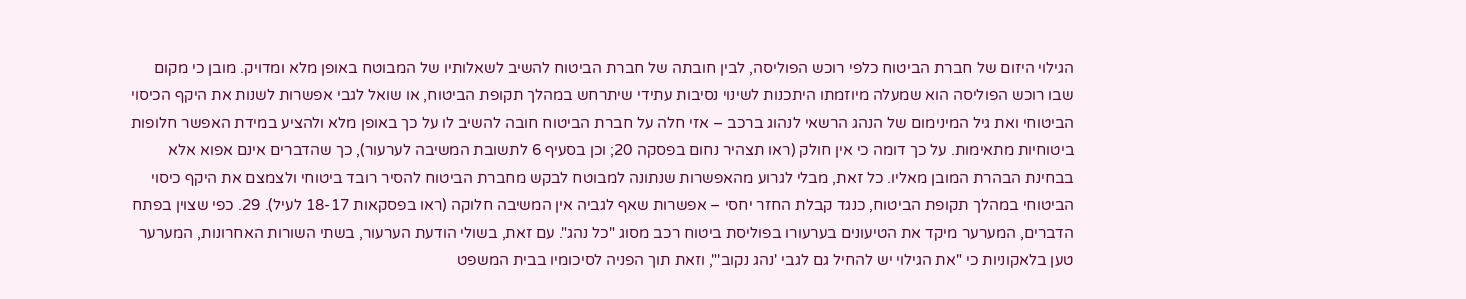הגילוי היזום של חברת הביטוח כלפי רוכש הפוליסה, לבין חובתה של חברת הביטוח להשיב לשאלותיו של המבוטח באופן מלא ומדויק. מובן כי מקום שבו רוכש הפוליסה הוא שמעלה מיוזמתו היתכנות לשינוי נסיבות עתידי שיתרחש במהלך תקופת הביטוח, או שואל לגבי אפשרות לשנות את היקף הכיסוי הביטוחי ואת גיל המינימום של הנהג הרשאי לנהוג ברכב – אזי חלה על חברת הביטוח חובה להשיב לו על כך באופן מלא ולהציע במידת האפשר חלופות ביטוחיות מתאימות. על כך דומה כי אין חולק (ראו תצהיר נחום בפסקה 20; וכן בסעיף 6 לתשובת המשיבה לערעור), כך שהדברים אינם אפוא אלא בבחינת הבהרת המובן מאליו. כל זאת, מבלי לגרוע מהאפשרות שנתונה למבוטח לבקש מחברת הביטוח להסיר רובד ביטוחי ולצמצם את היקף כיסוי הביטוחי במהלך תקופת הביטוח, כנגד קבלת החזר יחסי – אפשרות שאף לגביה אין המשיבה חלוקה (ראו בפסקאות 18-17 לעיל). 29. כפי שצוין בפתח הדברים, המערער מיקד את הטיעונים בערעורו בפוליסת ביטוח רכב מסוג "כל נהג". עם זאת, בשולי הודעת הערעור, בשתי השורות האחרונות, המערער טען בלאקוניות כי "את הגילוי יש להחיל גם לגבי 'נהג נקוב'", וזאת תוך הפניה לסיכומיו בבית המשפט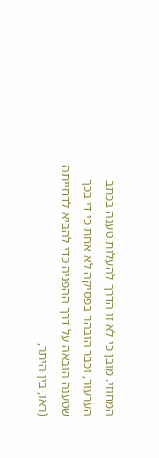המחוזי. מובן כי לא זו הדרך להעלות טענה בכתב הערעור, וכבר הובהר בפסיקה לא אחת כי די בכך שטענה הובאה על דרך ההפניה כדי להביא לדחייתה (ראו, בין היתר,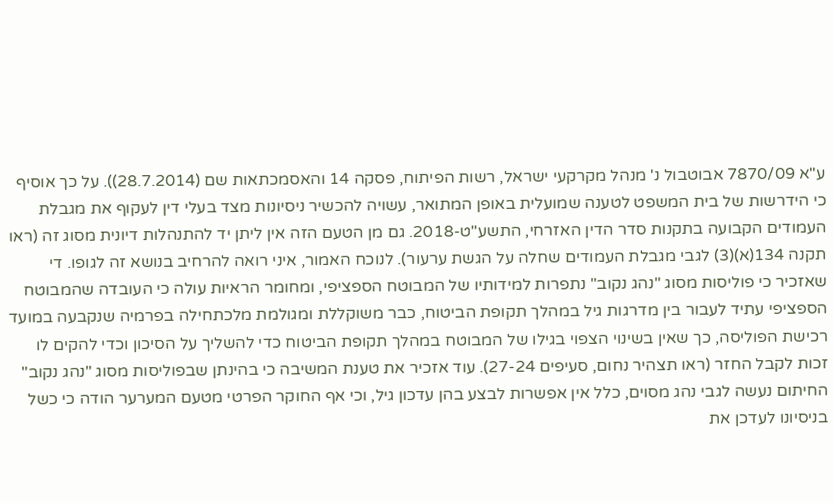ע"א 7870/09 אבוטבול נ' מנהל מקרקעי ישראל, רשות הפיתוח, פסקה 14 והאסמכתאות שם (28.7.2014)). על כך אוסיף כי הידרשות של בית המשפט לטענה שמועלית באופן המתואר, עשויה להכשיר ניסיונות מצד בעלי דין לעקוף את מגבלת העמודים הקבועה בתקנות סדר הדין האזרחי, התשע"ט-2018. גם מן הטעם הזה אין ליתן יד להתנהלות דיונית מסוג זה (ראו תקנה 134(א)(3) לגבי מגבלת העמודים שחלה על הגשת ערעור). לנוכח האמור, איני רואה להרחיב בנושא זה לגופו. די שאזכיר כי פוליסות מסוג "נהג נקוב" נתפרות למידותיו של המבוטח הספציפי, ומחומר הראיות עולה כי העובדה שהמבוטח הספציפי עתיד לעבור בין מדרגות גיל במהלך תקופת הביטוח, כבר משוקללת ומגולמת מלכתחילה בפרמיה שנקבעה במועד רכישת הפוליסה, כך שאין בשינוי הצפוי בגילו של המבוטח במהלך תקופת הביטוח כדי להשליך על הסיכון וכדי להקים לו זכות לקבל החזר (ראו תצהיר נחום, סעיפים 27-24). עוד אזכיר את טענת המשיבה כי בהינתן שבפוליסות מסוג "נהג נקוב" החיתום נעשה לגבי נהג מסוים, כלל אין אפשרות לבצע בהן עדכון גיל, וכי אף החוקר הפרטי מטעם המערער הודה כי כשל בניסיונו לעדכן את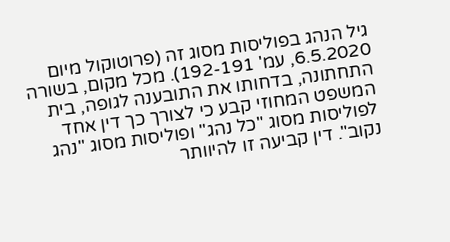גיל הנהג בפוליסות מסוג זה (פרוטוקול מיום 6.5.2020, עמ' 192-191). מכל מקום, בשורה התחתונה, בדחותו את התובענה לגופה, בית המשפט המחוזי קבע כי לצורך כך דין אחד לפוליסות מסוג "כל נהג" ופוליסות מסוג "נהג נקוב". דין קביעה זו להיוותר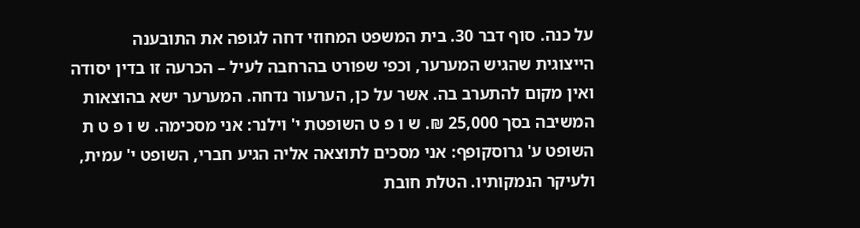על כנה. סוף דבר 30. בית המשפט המחוזי דחה לגופה את התובענה הייצוגית שהגיש המערער, וכפי שפורט בהרחבה לעיל – הכרעה זו בדין יסודה ואין מקום להתערב בה. אשר על כן, הערעור נדחה. המערער ישא בהוצאות המשיבה בסך 25,000 ₪. ש ו פ ט השופטת י' וילנר: אני מסכימה. ש ו פ ט ת השופט ע' גרוסקופף: אני מסכים לתוצאה אליה הגיע חברי, השופט י' עמית, ולעיקר הנמקותיו. הטלת חובת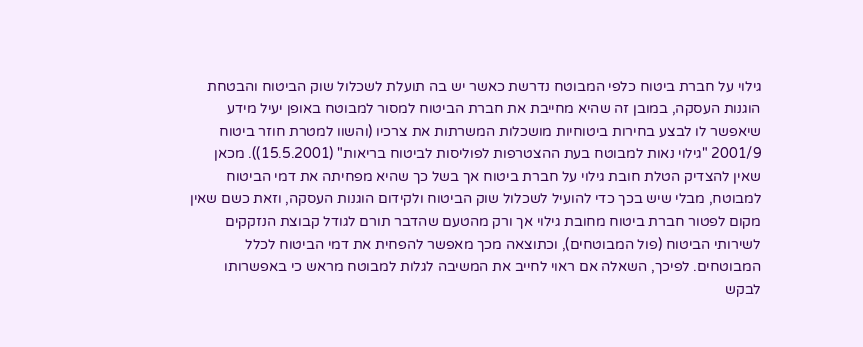גילוי על חברת ביטוח כלפי המבוטח נדרשת כאשר יש בה תועלת לשכלול שוק הביטוח והבטחת הוגנות העסקה, במובן זה שהיא מחייבת את חברת הביטוח למסור למבוטח באופן יעיל מידע שיאפשר לו לבצע בחירות ביטוחיות מושכלות המשרתות את צרכיו (והשוו למטרת חוזר ביטוח 2001/9 "גילוי נאות למבוטח בעת ההצטרפות לפוליסות לביטוח בריאות" (15.5.2001)). מכאן שאין להצדיק הטלת חובת גילוי על חברת ביטוח אך בשל כך שהיא מפחיתה את דמי הביטוח למבוטח, מבלי שיש בכך כדי להועיל לשכלול שוק הביטוח ולקידום הוגנות העסקה, וזאת כשם שאין מקום לפטור חברת ביטוח מחובת גילוי אך ורק מהטעם שהדבר תורם לגודל קבוצת הנזקקים לשירותי הביטוח (פול המבוטחים), וכתוצאה מכך מאפשר להפחית את דמי הביטוח לכלל המבוטחים. לפיכך, השאלה אם ראוי לחייב את המשיבה לגלות למבוטח מראש כי באפשרותו לבקש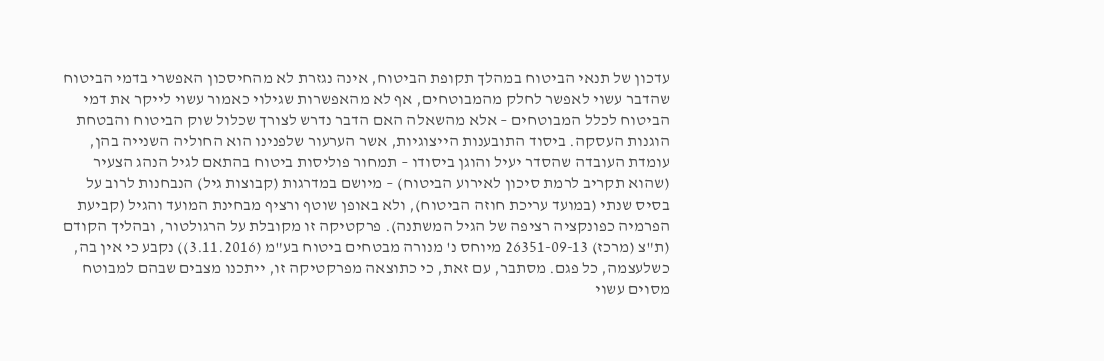עדכון של תנאי הביטוח במהלך תקופת הביטוח, אינה נגזרת לא מהחיסכון האפשרי בדמי הביטוח שהדבר עשוי לאפשר לחלק מהמבוטחים, אף לא מהאפשרות שגילוי כאמור עשוי לייקר את דמי הביטוח לכלל המבוטחים – אלא מהשאלה האם הדבר נדרש לצורך שכלול שוק הביטוח והבטחת הוגנות העסקה. ביסוד התובענות הייצוגיות, אשר הערעור שלפנינו הוא החוליה השנייה בהן, עומדת העובדה שהסדר יעיל והוגן ביסודו – תמחור פוליסות ביטוח בהתאם לגיל הנהג הצעיר (שהוא תקריב לרמת סיכון לאירוע הביטוח) – מיושם במדרגות (קבוצות גיל) הנבחנות לרוב על בסיס שנתי (במועד עריכת חוזה הביטוח), ולא באופן שוטף ורציף מבחינת המועד והגיל (קביעת הפרמיה כפונקציה רציפה של הגיל המשתנה). פרקטיקה זו מקובלת על הרגולטור, ובהליך הקודם (ת"צ (מרכז) 26351-09-13 מיוחס נ' מנורה מבטחים ביטוח בע"מ (3.11.2016)) נקבע כי אין בה, כשלעצמה, כל פגם. מסתבר, עם זאת, כי כתוצאה מפרקטיקה זו, ייתכנו מצבים שבהם למבוטח מסוים עשוי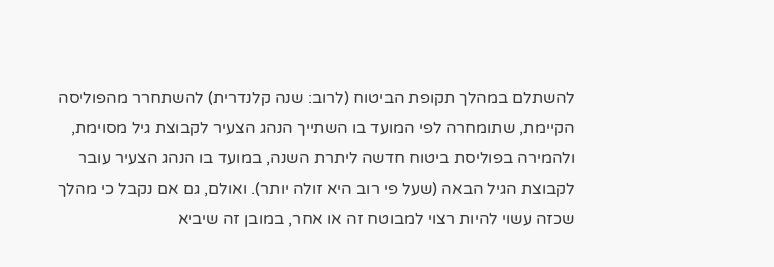להשתלם במהלך תקופת הביטוח (לרוב: שנה קלנדרית) להשתחרר מהפוליסה הקיימת, שתומחרה לפי המועד בו השתייך הנהג הצעיר לקבוצת גיל מסוימת, ולהמירה בפוליסת ביטוח חדשה ליתרת השנה, במועד בו הנהג הצעיר עובר לקבוצת הגיל הבאה (שעל פי רוב היא זולה יותר). ואולם, גם אם נקבל כי מהלך שכזה עשוי להיות רצוי למבוטח זה או אחר, במובן זה שיביא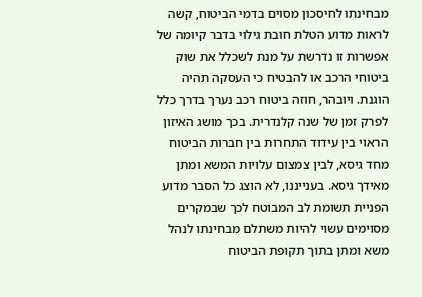מבחינתו לחיסכון מסוים בדמי הביטוח, קשה לראות מדוע הטלת חובת גילוי בדבר קיומה של אפשרות זו נדרשת על מנת לשכלל את שוק ביטוחי הרכב או להבטיח כי העסקה תהיה הוגנת. ויובהר, חוזה ביטוח רכב נערך בדרך כלל לפרק זמן של שנה קלנדרית. בכך מושג האיזון הראוי בין עידוד התחרות בין חברות הביטוח מחד גיסא, לבין צמצום עלויות המשא ומתן מאידך גיסא. בענייננו, לא הוצג כל הסבר מדוע הפניית תשומת לב המבוטח לכך שבמקרים מסוימים עשוי להיות משתלם מבחינתו לנהל משא ומתן בתוך תקופת הביטוח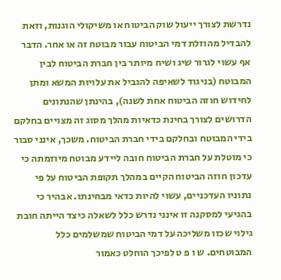נדרשת לצורך ייעול שוק הביטוח או משיקולי הוגנות, וזאת להבדיל מהוזלת דמי הביטוח עבור מבוטח זה או אחר. הדבר אף עשוי לגרור שיג ושיח מיותר בין חברת הביטוח לבין המבוטח (בניגוד לשאיפה להגביל את עלויות המשא ומתן לחידוש חוזה הביטוח אחת לשנה), בהינתן שהנתונים הדרושים לצורך בחינת כדאיות מהלך מסוג זה מצויים בחלקם בידי המבוטח ובחלקם בידי חברת הביטוח. משכך, אינני סבור כי מוטלת על חברת הביטוח חובה ליידע מבוטח מיוזמתה כי עדכון חוזה הביטוח הקיים במהלך תקופת הביטוח על פי נתוניו העדכניים, עשוי להיות כדאי מבחינתו. אבהיר כי בהגיעי למסקנה זו אינני נדרש כלל לשאלה כיצד הייתה חובת גילוי שכזו משליכה על דמי הביטוח שמשלמים כלל המבוטחים. ש ו פ ט לפיכך הוחלט כאמור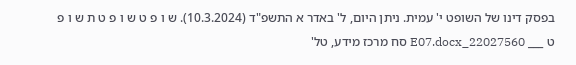בפסק דינו של השופט י' עמית. ניתן היום, ל' באדר א התשפ"ד (10.3.2024). ש ו פ ט ש ו פ ט ת ש ו פ ט ___ 22027560_E07.docx סח מרכז מידע, טל'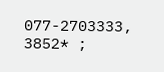077-2703333, 3852* ;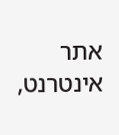אתר אינטרנט,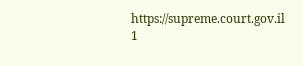https://supreme.court.gov.il 1